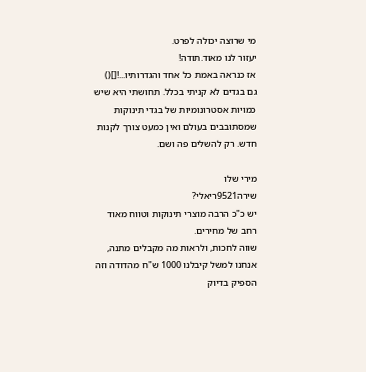מי שרוצה יכולה לפרט.
יעזור לנו מאוד.תודה!
אז כנראה באמת כל אחד והגדרותיו...![]()
גם בגדים לא קניתי בכלל. תחושתי היא שיש כמויות אסטרונומיות של בגדי תינוקות שמסתובבים בעולם ואין כמעט צורך לקנות חדש. רק להשלים פה ושם.

מירי שלו
שירה9521ריאלי?
יש כ"כ הרבה מוצרי תינוקות וטווח מאוד רחב של מחירים.
שווה לחכות, ולראות מה מקבלים מתנה, אנחנו למשל קיבלנו 1000 ש"ח מהדודה וזה הספיק בדיוק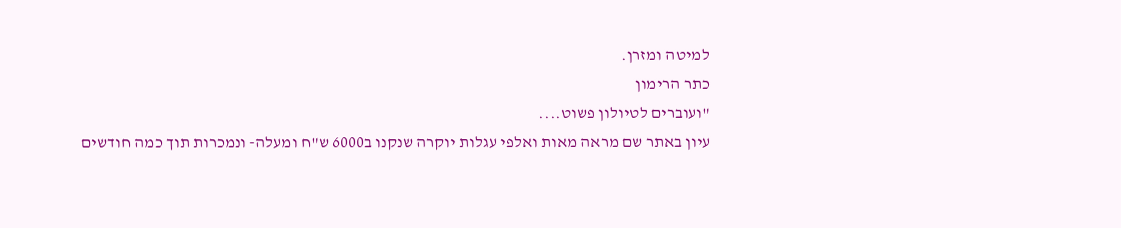למיטה ומזרן.
כתר הרימון
"ועוברים לטיולון פשוט....
עיון באתר שם מראה מאות ואלפי עגלות יוקרה שנקנו ב6000 ש"ח ומעלה- ונמכרות תוך כמה חודשים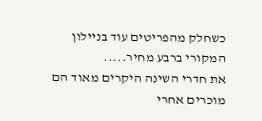כשחלק מהפריטים עוד בניילון המקורי ברבע מחיר.....
את חדרי השינה היקרים מאוד הם מוכרים אחרי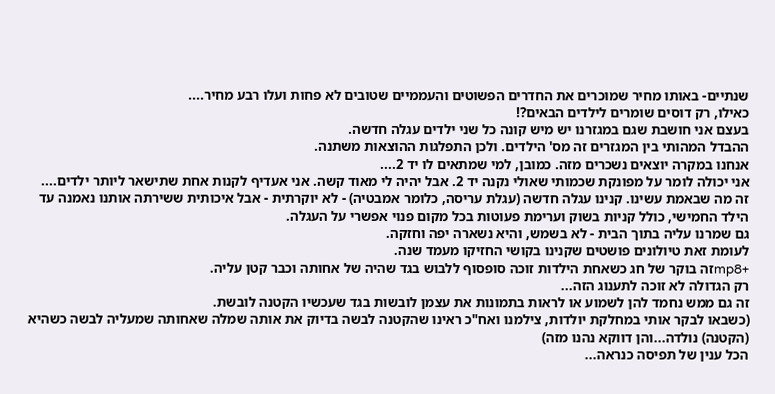שנתיים- באותו מחיר שמוכרים את החדרים הפשוטים והעממיים שטובים לא פחות ועלו רבע מחיר....
כאילו, רק דוסים שומרים לילדים הבאים?!
בעצם אני חושבת שגם במגזרנו יש מיש קונה כל שני ילדים עגלה חדשה.
ההבדל המהותי בין המגזרים זה מס' הילדים. ולכן התפלגות ההוצאות משתנה.
אנחנו במקרה יוצאים נשכרים מזה. כמובן, למי שמתאים לו יד 2....
אני יכולה לומר על מפונקת שכמותי שאולי נקנה יד 2. אבל יהיה לי מאוד קשה. אני אעדיף לקנות אחת שתישאר ליותר ילדים....
זה מה שבאמת עשינו. קנינו עגלה חדשה (עגלת עריסה, כלומר אמבטיה) - לא יוקרתית - אבל איכותית ששירתה אותנו נאמנה עד הילד החמישי, כולל קניות בשוק וערימת פעוטות בכל מקום פנוי אפשרי על העגלה.
גם שמרנו עליה בתוך הבית - לא בשמש, והיא נשארה יפה וחזקה.
לעומת זאת טיולונים פושטים שקנינו בקושי החזיקו מעמד שנה.
+mp8זה בוקר של חג כשאחת הילדות זוכה סופסוף ללבוש בגד שהיה של אחותה וכבר קטן עליה.
רק הגדולה לא זוכה לתענוג הזה...
זה גם ממש נחמד להן לשמוע או לראות בתמונות את עצמן לובשות בגד שעכשיו הקטנה לובשת.
(כשבאו לבקר אותי במחלקת יולדות, צילמנו ואח"כ ראינו שהקטנה לבשה בדיוק את אותה שמלה שאחותה שמעליה לבשה כשהיא (הקטנה) נולדה...והן דווקא נהנו מזה)
הכל ענין של תפיסה כנראה...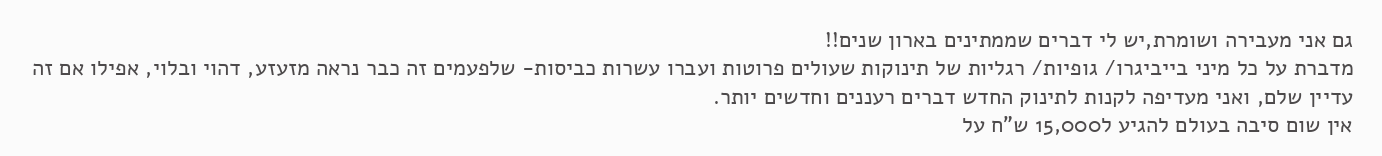גם אני מעבירה ושומרת,יש לי דברים שממתינים בארון שנים!!
מדברת על כל מיני בייביגרו/ גופיות/ רגליות של תינוקות שעולים פרוטות ועברו עשרות כביסות- שלפעמים זה כבר נראה מזעזע, דהוי ובלוי, אפילו אם זה עדיין שלם, ואני מעדיפה לקנות לתינוק החדש דברים רעננים וחדשים יותר.
אין שום סיבה בעולם להגיע ל15,000 ש"ח על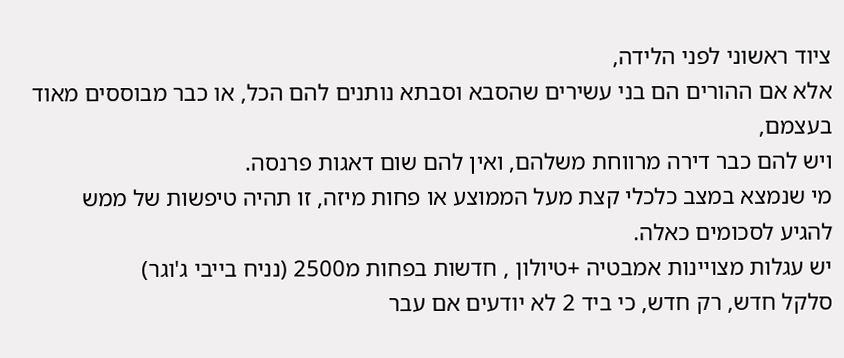ציוד ראשוני לפני הלידה,
אלא אם ההורים הם בני עשירים שהסבא וסבתא נותנים להם הכל, או כבר מבוססים מאוד בעצמם,
ויש להם כבר דירה מרווחת משלהם, ואין להם שום דאגות פרנסה.
מי שנמצא במצב כלכלי קצת מעל הממוצע או פחות מיזה, זו תהיה טיפשות של ממש
להגיע לסכומים כאלה.
יש עגלות מצויינות אמבטיה +טיולון , חדשות בפחות מ2500 (נניח בייבי ג'וגר)
סלקל חדש, רק חדש, כי ביד 2 לא יודעים אם עבר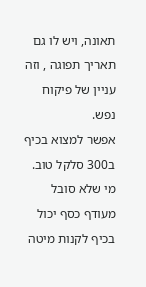תאונה, ויש לו גם תאריך תפוגה , וזה עניין של פיקוח נפש.
אפשר למצוא בכיף ב300 סלקל טוב.
מי שלא סובל מעודף כסף יכול בכיף לקנות מיטה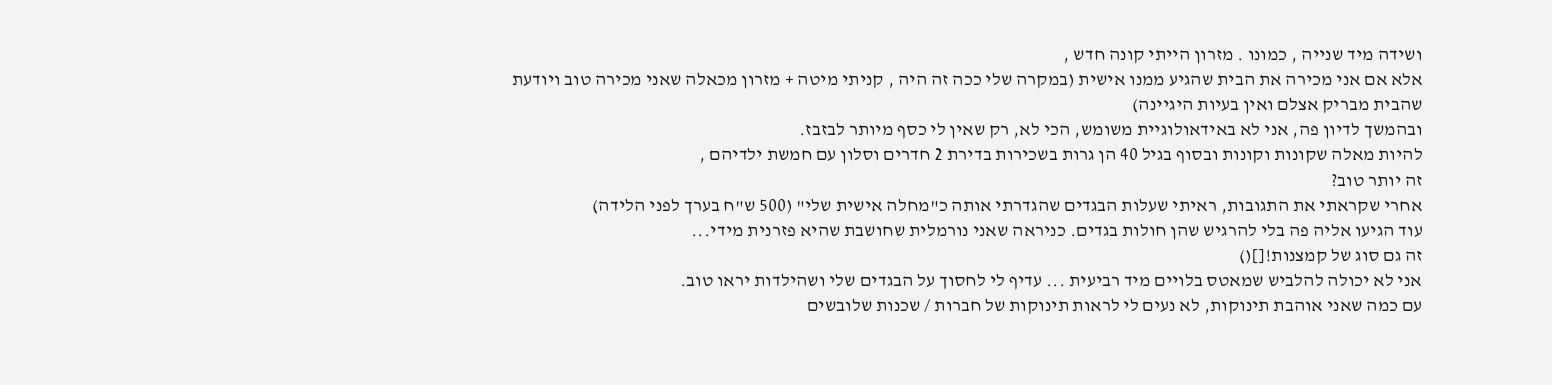ושידה מיד שנייה , כמונו . מזרון הייתי קונה חדש ,
אלא אם אני מכירה את הבית שהגיע ממנו אישית (במקרה שלי ככה זה היה , קניתי מיטה + מזרון מכאלה שאני מכירה טוב ויודעת שהבית מבריק אצלם ואין בעיות היגיינה)
ובהמשך לדיון פה, אני לא באידאולוגיית משומש, הכי לא, רק שאין לי כסף מיותר לבזבז.
להיות מאלה שקונות וקונות ובסוף בגיל 40 הן גרות בשכירות בדירת 2 חדרים וסלון עם חמשת ילדיהם ,
זה יותר טוב?
אחרי שקראתי את התגובות, ראיתי שעלות הבגדים שהגדרתי אותה כ"מחלה אישית שלי" (500 ש"ח בערך לפני הלידה)
עוד הגיעו אליה פה בלי להרגיש שהן חולות בגדים. כניראה שאני נורמלית שחושבת שהיא פזרנית מידי...
זה גם סוג של קמצנות![]()
אני לא יכולה להלביש שמאטס בלויים מיד רביעית ... עדיף לי לחסוך על הבגדים שלי ושהילדות יראו טוב.
עם כמה שאני אוהבת תינוקות, לא נעים לי לראות תינוקות של חברות / שכנות שלובשים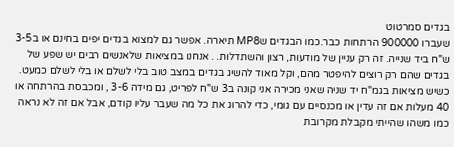בגדים סמרטוט
שעברו 900000 הרתחות כבר.כמו הבגדים שMP8 תיארה. אפשר גם למצוא בגדים יפים בחינם או ב3-5 ש"ח ביד שנייה. זה רק עניין של מודעות, רצון והשתדלות. . אנחנו במציאות שלאנשים רבים יש שפע של בגדים שהם רק רוצים להיפטר מהם, וקל מאוד להשיג בגדים במצב טוב בלי לשלם או בלי לשלם כמעט.
כשיש מציאות בגמ"ח יד שניה שאני מכירה אני קונה ב3 ש"ח לפריט, גם מידה 3-6 , ומכבסת בהרתחה או 40 מעלות אם זה עדין או מכנסיים עם גומי, כדי להרוג את כל מה שעבר עליו קודם, אבל אם זה לא נראה כמו משהו שהייתי מקבלת מקרובת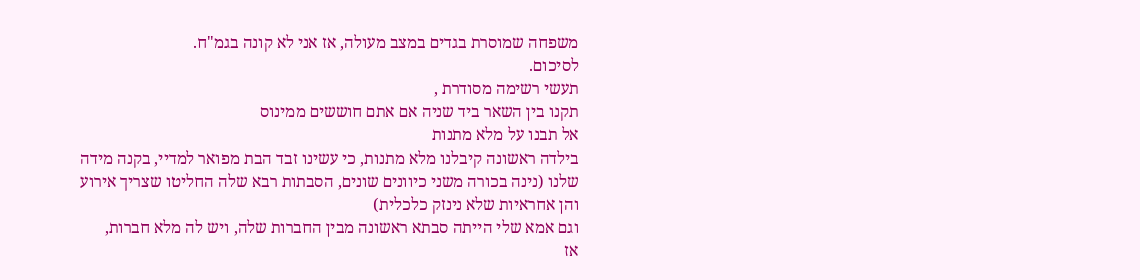משפחה שמוסרת בגדים במצב מעולה, אז אני לא קונה בגמ"ח.
לסיכום.
תעשי רשימה מסודרת ,
תקנו בין השאר ביד שניה אם אתם חוששים ממינוס
אל תבנו על מלא מתנות
בילדה ראשונה קיבלנו מלא מתנות, כי עשינו זבד הבת מפואר למדיי, בקנה מידה שלנו (נינה בכורה משני כיוונים שונים, הסבתות רבא שלה החליטו שצריך אירוע והן אחראיות שלא נינזק כלכלית)
וגם אמא שלי הייתה סבתא ראשונה מבין החברות שלה, ויש לה מלא חברות,
אז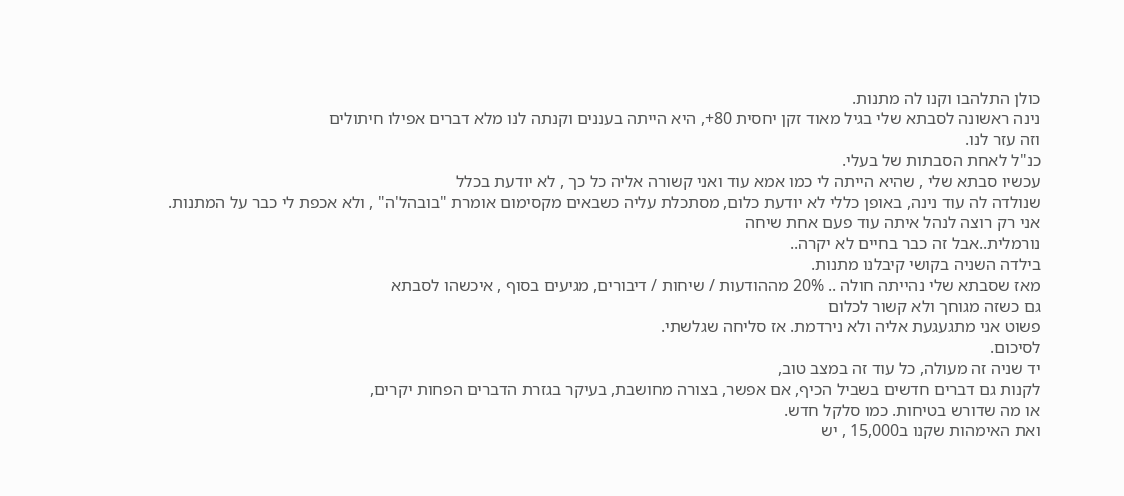כולן התלהבו וקנו לה מתנות.
נינה ראשונה לסבתא שלי בגיל מאוד זקן יחסית 80+, היא הייתה בעננים וקנתה לנו מלא דברים אפילו חיתולים
וזה עזר לנו.
כנ"ל לאחת הסבתות של בעלי.
עכשיו סבתא שלי , שהיא הייתה לי כמו אמא עוד ואני קשורה אליה כל כך , לא יודעת בכלל
שנולדה לה עוד נינה, באופן כללי לא יודעת כלום, מסתכלת עליה כשבאים מקסימום אומרת "בובהל'ה" , ולא אכפת לי כבר על המתנות. אני רק רוצה לנהל איתה עוד פעם אחת שיחה
נורמלית..אבל זה כבר בחיים לא יקרה..
בילדה השניה בקושי קיבלנו מתנות.
מאז שסבתא שלי נהייתה חולה .. 20% מההודעות / שיחות / דיבורים, מגיעים בסוף , איכשהו לסבתא
גם כשזה מגוחך ולא קשור לכלום
פשוט אני מתגעגעת אליה ולא נירדמת. אז סליחה שגלשתי.
לסיכום.
יד שניה זה מעולה, כל עוד זה במצב טוב,
לקנות גם דברים חדשים בשביל הכיף, אם אפשר, בצורה מחושבת, בעיקר בגזרת הדברים הפחות יקרים,
או מה שדורש בטיחות. כמו סלקל חדש.
ואת האימהות שקנו ב15,000 , יש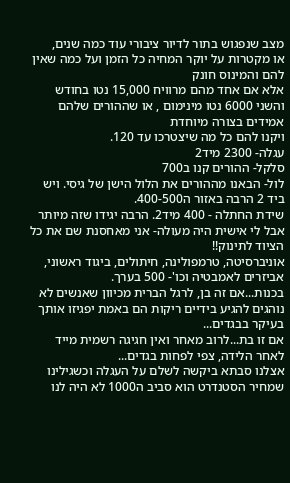מצב שנפגוש בתור לדיור ציבורי עוד כמה שנים,
או מקטרות על יוקר המחיה כל הזמן ועל כמה שאין להם והמינוס חונק
אלא אם אחד מהם מרוויח 15,000 נטו בחודש והשני 6000 נטו מינימום , או שההורים שלהם אמידים בצורה מיוחדת
ויקנו להם כל מה שיצטרכו עד 120.
עגלה- 2300 מיד2
סלקל- ההורים קנו ב700
לול- הבאנו מההורים את הלול הישן של גיסי. ויש ביד 2 הרבה באזור ה400-500.
שידת החתלה - 400 מיד2. הרבה יגידו שזה מיותר אבל לי אישית היה מעולה- אני מאחסנת שם את כל הציוד לתינוק!!
אוניברסיטה, טרמפולינה, חיתולים, ביגוד ראשוני, אביזרים לאמבטיה וכו'- 500 בערך.
בכנות...אם זה בן, לרגל הברית מכיוון שאנשים לא נוהגים להגיע בידיים ריקות הם באמת יפגיזו אותך בעיקר בבגדים...
אם זו בת...לרוב מאחר ואין חגיגה רשמית מייד לאחר הלידה, צפי לפחות בגדים...
אצלנו סבתא ביקשה לשלם על העגלה וכשגילינו שמחיר הסטנדרט הוא סביב ה1000 לא היה לנו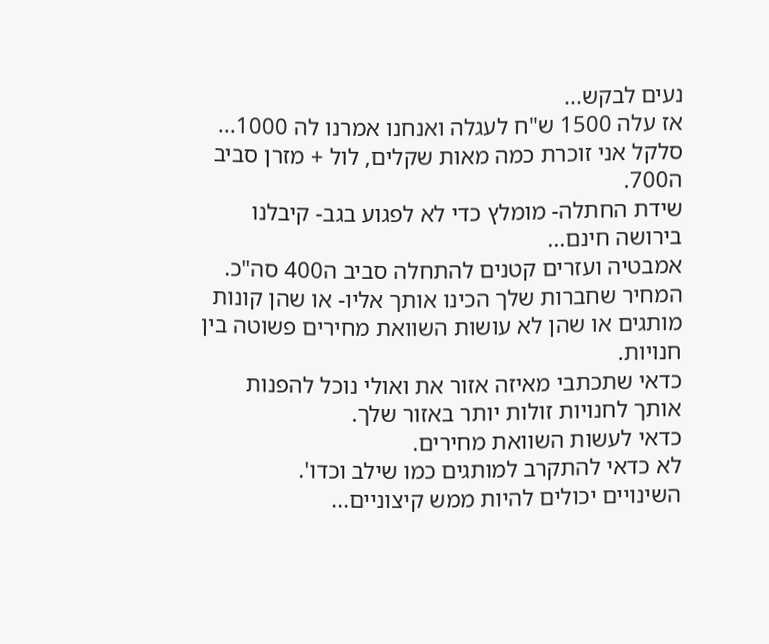נעים לבקש...
אז עלה 1500 ש"ח לעגלה ואנחנו אמרנו לה 1000...
סלקל אני זוכרת כמה מאות שקלים, לול + מזרן סביב ה700.
שידת החתלה- מומלץ כדי לא לפגוע בגב- קיבלנו בירושה חינם...
אמבטיה ועזרים קטנים להתחלה סביב ה400 סה"כ.
המחיר שחברות שלך הכינו אותך אליו- או שהן קונות מותגים או שהן לא עושות השוואת מחירים פשוטה בין חנויות.
כדאי שתכתבי מאיזה אזור את ואולי נוכל להפנות אותך לחנויות זולות יותר באזור שלך.
כדאי לעשות השוואת מחירים.
לא כדאי להתקרב למותגים כמו שילב וכדו'.
השינויים יכולים להיות ממש קיצוניים...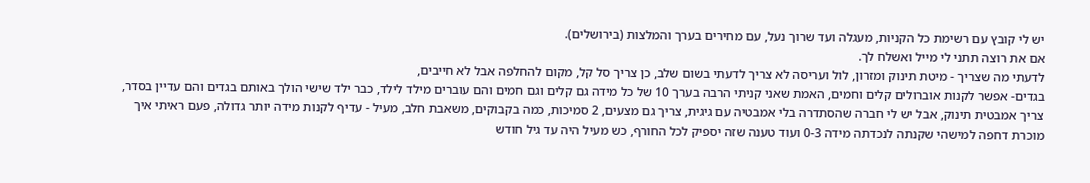יש לי קובץ עם רשימת כל הקניות, מעגלה ועד שרוך נעל, עם מחירים בערך והמלצות (בירושלים).
אם את רוצה תתני לי מייל ואשלח לך.
לדעתי מה שצריך - מיטת תינוק ומזרון, לול ועריסה לא צריך לדעתי בשום שלב, כן צריך סל קל, מקום להחלפה אבל לא חייבים,
בגדים- אפשר לקנות אוברולים קלים וחמים, האמת שאני קניתי הרבה בערך 10 של כל מידה גם קלים וגם חמים והם עוברים מילד לילד, כבר ילד שישי הולך באותם בגדים והם עדיין בסדר, צריך אמבטית תינוק, אבל יש לי חברה שהסתדרה בלי אמבטיה עם גיגית, צריך גם מצעים, 2 סמיכות, כמה בקבוקים, משאבת חלב, מעיל - עדיף לקנות מידה יותר גדולה, פעם ראיתי איך מוכרת דחפה למישהי שקנתה לנכדתה מידה 0-3 ועוד טענה שזה יספיק לכל החורף, כש מעיל היה עד גיל חודש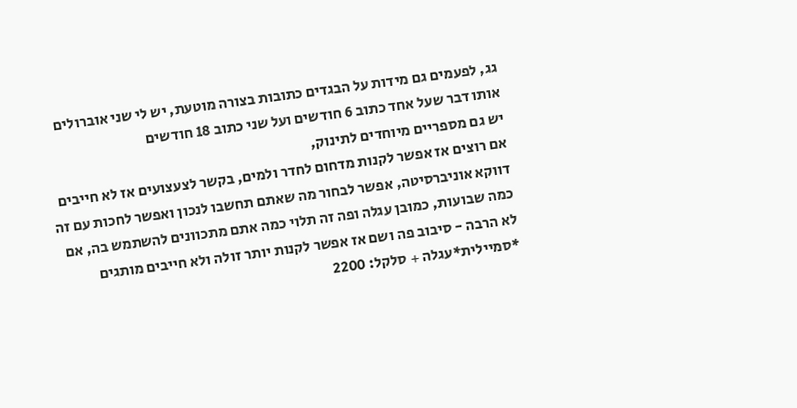גג, לפעמים גם מידות על הבגדים כתובות בצורה מוטעת, יש לי שני אוברולים אותו דבר שעל אחד כתוב 6 חודשים ועל שני כתוב 18 חודשים
יש גם מספריים מיוחדים לתינוק,
אם רוצים אז אפשר לקנות מדחום לחדר ולמים, בקשר לצעצועים אז לא חייבים דווקא אוניברסיטה, אפשר לבחור מה שאתם תחשבו לנכון ואפשר לחכות עם זה כמה שבועות, כמובן עגלה ופה זה תלוי כמה אתם מתכוונים להשתמש בה, אם לא הרבה - סיבוב פה ושם אז אפשר לקנות יותר זולה ולא חייבים מותגים
*סמיילית*עגלה + סלקל: 2200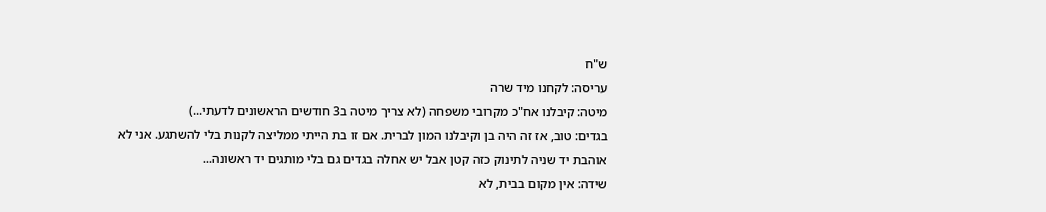ש"ח
עריסה: לקחנו מיד שרה
מיטה: קיבלנו אח"כ מקרובי משפחה (לא צריך מיטה ב3 חודשים הראשונים לדעתי...)
בגדים: טוב, אז זה היה בן וקיבלנו המון לברית. אם זו בת הייתי ממליצה לקנות בלי להשתגע. אני לא אוהבת יד שניה לתינוק כזה קטן אבל יש אחלה בגדים גם בלי מותגים יד ראשונה...
שידה: אין מקום בבית, לא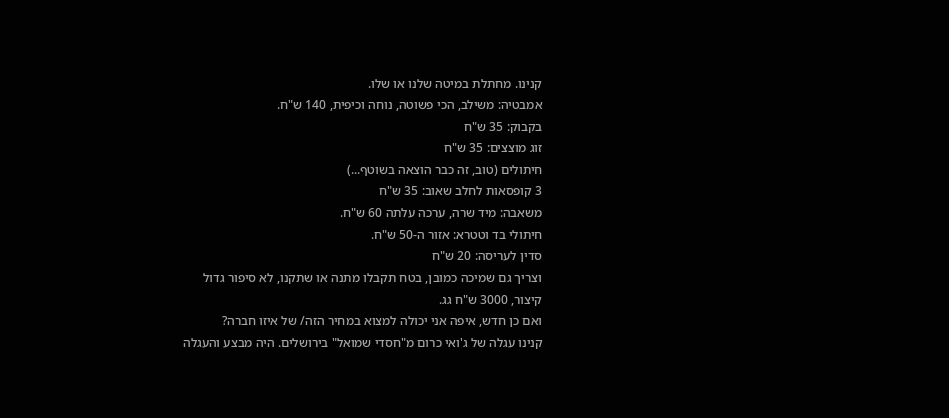קנינו. מחתלת במיטה שלנו או שלו.
אמבטיה: משילב, הכי פשוטה, נוחה וכיפית, 140 ש"ח.
בקבוק: 35 ש"ח
זוג מוצצים: 35 ש"ח
חיתולים (טוב, זה כבר הוצאה בשוטף...)
3 קופסאות לחלב שאוב: 35 ש"ח
משאבה: מיד שרה, ערכה עלתה 60 ש"ח.
חיתולי בד וטטרא: אזור ה-50 ש"ח.
סדין לעריסה: 20 ש"ח
וצריך גם שמיכה כמובן, בטח תקבלו מתנה או שתקנו, לא סיפור גדול
קיצור, 3000 ש"ח גג.
ואם כן חדש, איפה אני יכולה למצוא במחיר הזה/ של איזו חברה?
קנינו עגלה של ג'ואי כרום מ"חסדי שמואל" בירושלים. היה מבצע והעגלה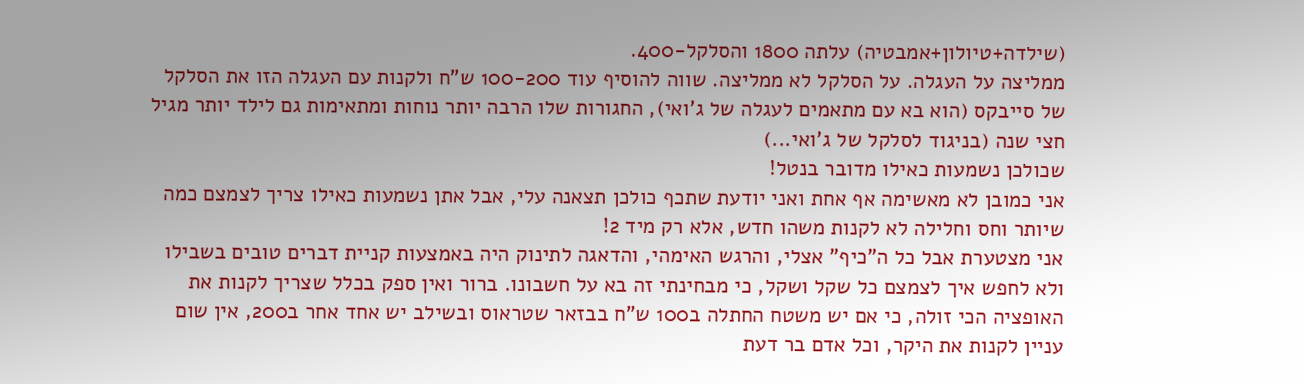(שילדה+טיולון+אמבטיה) עלתה 1800 והסלקל-400.
ממליצה על העגלה. על הסלקל לא ממליצה. שווה להוסיף עוד 100-200 ש"ח ולקנות עם העגלה הזו את הסלקל של סייבקס (הוא בא עם מתאמים לעגלה של ג'ואי), החגורות שלו הרבה יותר נוחות ומתאימות גם לילד יותר מגיל חצי שנה (בניגוד לסלקל של ג'ואי...)
שכולכן נשמעות כאילו מדובר בנטל!
אני כמובן לא מאשימה אף אחת ואני יודעת שתכף כולכן תצאנה עלי, אבל אתן נשמעות כאילו צריך לצמצם כמה שיותר וחס וחלילה לא לקנות משהו חדש, אלא רק מיד 2!
אני מצטערת אבל כל ה"כיף" אצלי, והרגש האימהי, והדאגה לתינוק היה באמצעות קניית דברים טובים בשבילו ולא לחפש איך לצמצם כל שקל ושקל, כי מבחינתי זה בא על חשבונו. ברור ואין ספק בכלל שצריך לקנות את האופציה הכי זולה, כי אם יש משטח החתלה ב100 ש"ח בבזאר שטראוס ובשילב יש אחד אחר ב200, אין שום עניין לקנות את היקר, וכל אדם בר דעת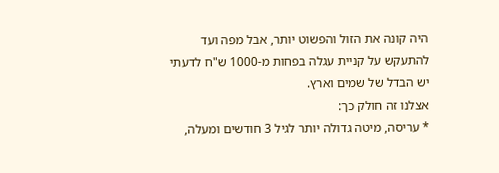היה קונה את הזול והפשוט יותר, אבל מפה ועד להתעקש על קניית עגלה בפחות מ-1000 ש"ח לדעתי יש הבדל של שמים וארץ.
אצלנו זה חולק כך:
* עריסה, מיטה גדולה יותר לגיל 3 חודשים ומעלה,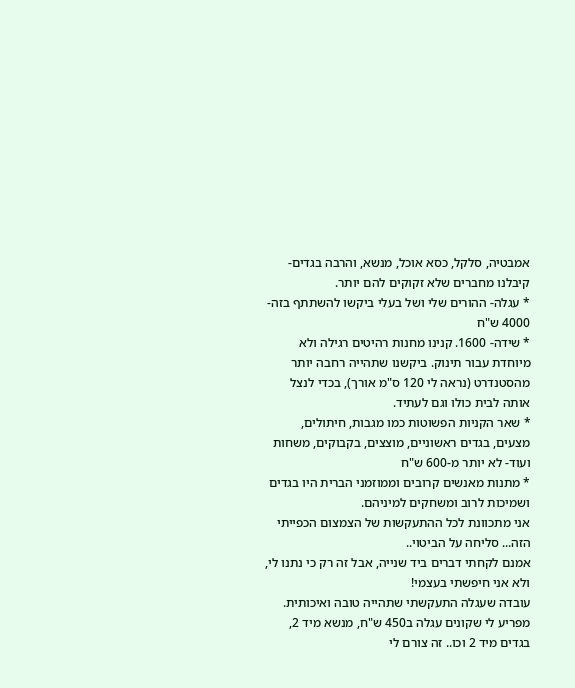אמבטיה, סלקל, כסא אוכל, מנשא, והרבה בגדים- קיבלנו מחברים שלא זקוקים להם יותר.
* עגלה- ההורים שלי ושל בעלי ביקשו להשתתף בזה- 4000 ש"ח
* שידה- 1600. קנינו מחנות רהיטים רגילה ולא מיוחדת עבור תינוק. ביקשנו שתהייה רחבה יותר מהסטנדרט (נראה לי 120 ס"מ אורך), בכדי לנצל אותה לבית כולו וגם לעתיד.
* שאר הקניות הפשוטות כמו מגבות, חיתולים, מצעים, בגדים ראשוניים, מוצצים, בקבוקים, משחות ועוד- לא יותר מ-600 ש"ח
* מתנות מאנשים קרובים וממוזמני הברית היו בגדים ושמיכות לרוב ומשחקים למיניהם.
אני מתכוונת לכל ההתעקשות של הצמצום הכפייתי הזה... סליחה על הביטוי..
אמנם לקחתי דברים ביד שנייה, אבל זה רק כי נתנו לי, ולא אני חיפשתי בעצמי!
עובדה שעגלה התעקשתי שתהייה טובה ואיכותית.
מפריע לי שקונים עגלה ב450 ש"ח, מנשא מיד 2, בגדים מיד 2 וכו.. זה צורם לי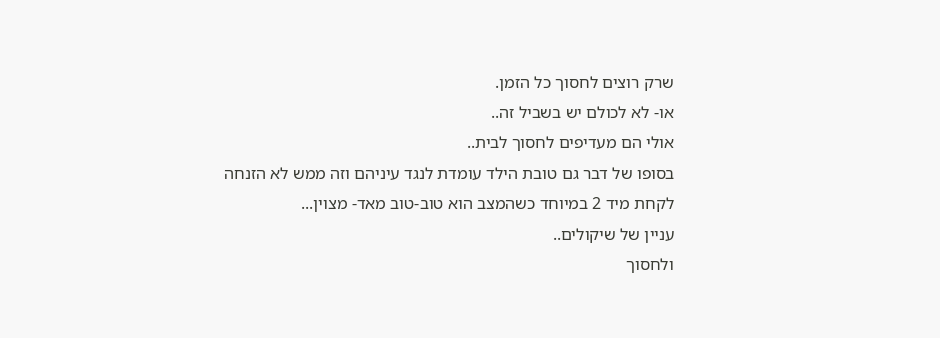שרק רוצים לחסוך כל הזמן.
או- לא לכולם יש בשביל זה..
אולי הם מעדיפים לחסוך לבית..
בסופו של דבר גם טובת הילד עומדת לנגד עיניהם וזה ממש לא הזנחה לקחת מיד 2 במיוחד כשהמצב הוא טוב-טוב מאד- מצוין...
עניין של שיקולים..
ולחסוך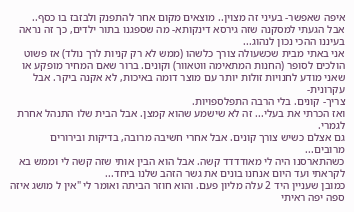איפה שאפשר- בעיני זה מצוין.. מוצאים מקום אחר להתפנק ולבזבז בו כסף..
אבל הגעתי למסקנה שזה גירסא דינקותא- מה שספגנו בתור ילדים, כך זה נראה בעיננו ההכי נכון לנהוג...
אני באתי מבית שכשעולה צורך כלשהו (ממש לא רק קניות לרך נולד) אז פשוט הולכים לסופר (החנות המתאימה ווטאוור) וקונים. ברור שאם המחיר מופקע או שאני מודע לחנויות זולות יותר עם מוצר דומה באיכות, לא אקנה ביקר. אבל עקרונית-
צריך- קונים. בלי הרבה התפלספויות.
ואז הכרתי את בעלי... זה לא שישמע שהוא קמצן. אבל הבית שלו התנהל אחרת לגמרי.
גם אצלם כשיש צורך קונים. אבל אחרי חשיבה מרובה, בדיקות ובירורים מרובים...
כשהתארסנו היה לי מאודדדד קשה. אבל הוא הבין אותי שזה קשה לי וממש בא לקראתי ועד היום אנחנו בונים את גשר הזהב שלנו ביחד...
כמובן שעניין היד 2 עלה מליון פעם. והוא חוזר הביתה ואומר לי "אין ל מושג איזה ספה יפה ראיתי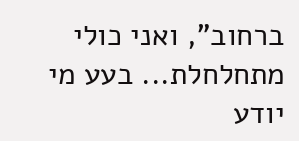ברחוב", ואני כולי מתחלחלת... בעע מי יודע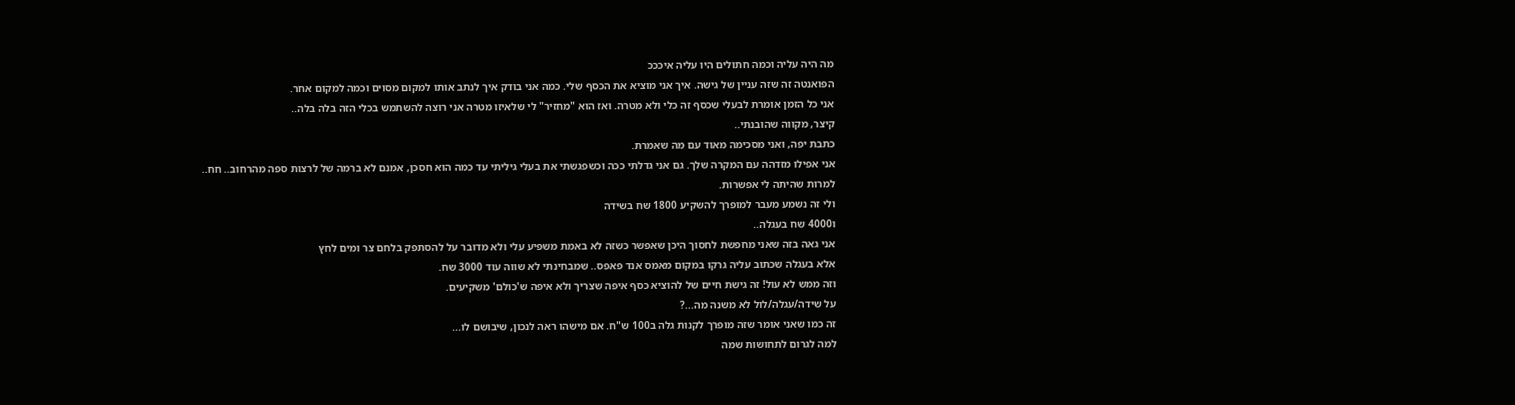מה היה עליה וכמה חתולים היו עליה איכככ
הפואנטה זה שזה עניין של גישה. איך אני מוציא את הכסף שלי. כמה אני בודק איך לנתב אותו למקום מסוים וכמה למקום אחר.
אני כל הזמן אומרת לבעלי שכסף זה כלי ולא מטרה. ואז הוא "מחזיר" לי שלאיזו מטרה אני רוצה להשתמש בכלי הזה בלה בלה..
קיצר, מקווה שהובנתי..
כתבת יפה, ואני מסכימה מאוד עם מה שאמרת.
אני אפילו מזדהה עם המקרה שלך. גם אני גדלתי ככה וכשפגשתי את בעלי גיליתי עד כמה הוא חסכן, אמנם לא ברמה של לרצות ספה מהרחוב.. חח..
למרות שהיתה לי אפשרות.
ולי זה נשמע מעבר למופרך להשקיע 1800 שח בשידה
ו4000 שח בעגלה..
אני גאה בזה שאני מחפשת לחסוך היכן שאפשר כשזה לא באמת משפיע עלי ולא מדובר על להסתפק בלחם צר ומים לחץ
אלא בעגלה שכתוב עליה גרקו במקום מאמס אנד פאפס.. שמבחינתי לא שווה עוד 3000 שח.
וזה ממש לא עול! זה גישת חיים של להוציא כסף איפה שצריך ולא איפה ש'כולם' משקיעים.
על שידה/עגלה/לול לא משנה מה...?
זה כמו שאני אומר שזה מופרך לקנות גלה ב100 ש"ח. אם מישהו ראה לנכון, שיבושם לו...
למה לגרום לתחושות שמה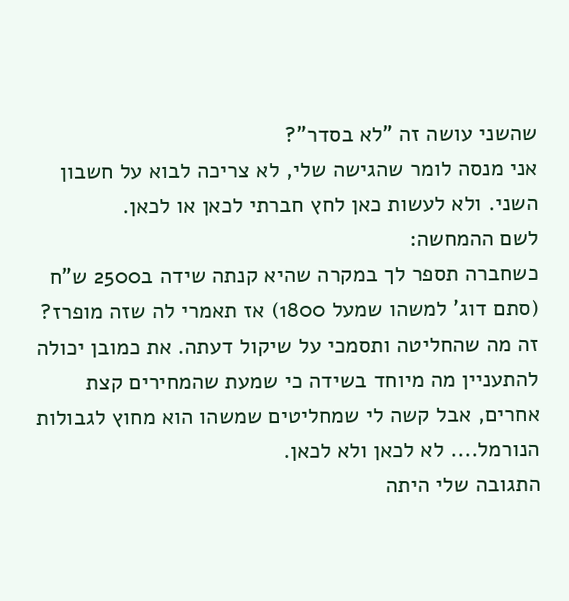שהשני עושה זה "לא בסדר"?
אני מנסה לומר שהגישה שלי, לא צריכה לבוא על חשבון השני. ולא לעשות כאן לחץ חברתי לכאן או לכאן.
לשם ההמחשה:
כשחברה תספר לך במקרה שהיא קנתה שידה ב2500 ש"ח (סתם דוג' למשהו שמעל 1800) אז תאמרי לה שזה מופרז? זה מה שהחליטה ותסמכי על שיקול דעתה. את כמובן יכולה להתעניין מה מיוחד בשידה כי שמעת שהמחירים קצת אחרים, אבל קשה לי שמחליטים שמשהו הוא מחוץ לגבולות הנורמל.... לא לכאן ולא לכאן.
התגובה שלי היתה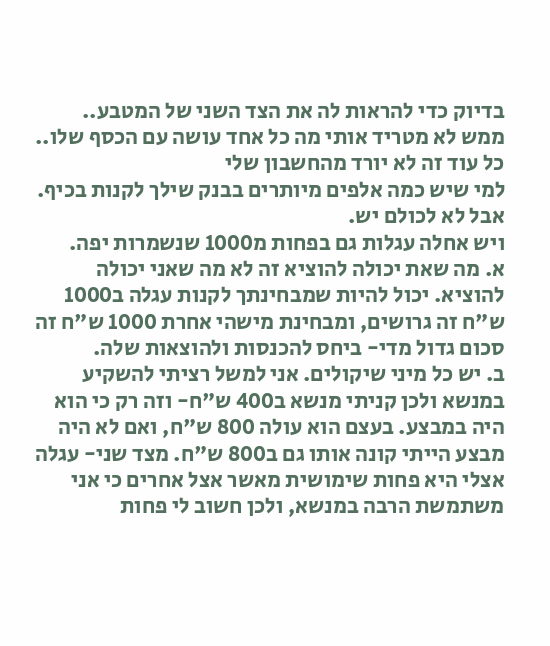בדיוק כדי להראות לה את הצד השני של המטבע..
ממש לא מטריד אותי מה כל אחד עושה עם הכסף שלו.. כל עוד זה לא יורד מהחשבון שלי
למי שיש כמה אלפים מיותרים בבנק שילך לקנות בכיף.
אבל לא לכולם יש.
ויש אחלה עגלות גם בפחות מ1000 שנשמרות יפה.
א. מה שאת יכולה להוציא זה לא מה שאני יכולה להוציא. יכול להיות שמבחינתך לקנות עגלה ב1000 ש"ח זה גרושים, ומבחינת מישהי אחרת 1000 ש"ח זה סכום גדול מדי- ביחס להכנסות ולהוצאות שלה.
ב. יש כל מיני שיקולים. אני למשל רציתי להשקיע במנשא ולכן קניתי מנשא ב400 ש"ח- וזה רק כי הוא היה במבצע. בעצם הוא עולה 800 ש"ח, ואם לא היה מבצע הייתי קונה אותו גם ב800 ש"ח. מצד שני- עגלה אצלי היא פחות שימושית מאשר אצל אחרים כי אני משתמשת הרבה במנשא, ולכן חשוב לי פחות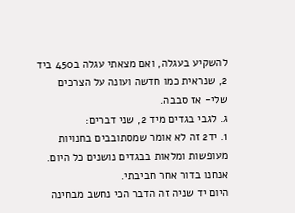להשקיע בעגלה, ואם מצאתי עגלה ב450 ביד 2, שנראית כמו חדשה ועונה על הצרכים שלי- אז סבבה.
ג. לגבי בגדים מיד 2, שני דברים:
1. יד2 זה לא אומר שמסתובבים בחנויות מעופשות ומלאות בבגדים נושנים כל היום. אנחנו בדור אחר חביבתי.
היום יד שניה זה הדבר הכי נחשב מבחינה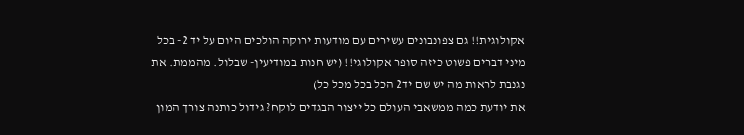אקולוגית!! גם צפונבונים עשירים עם מודעות ירוקה הולכים היום על יד 2- בכל מיני דברים פשוט כיזה סופר אקולוגי!! (יש חנות במודיעין- שבלול. מהממת. את נגנבת לראות מה יש שם יד2 הכל בכל מכל כל)
את יודעת כמה ממשאבי העולם כל ייצור הבגדים לוקח? גידול כותנה צורך המון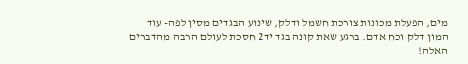מים, הפעלת מכונות צורכת חשמל ודלק, שינוע הבגדים מסין לפה- עוד המון דלק וכח אדם. ברגע שאת קונה בגד יד2 חסכת לעולם הרבה מהדברים האלה!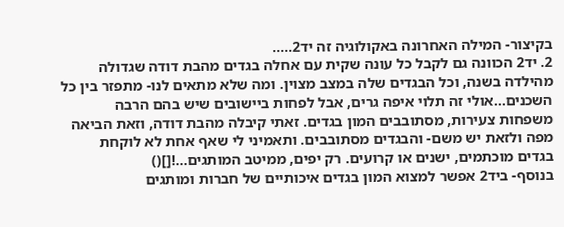בקיצור- המילה האחרונה באקולוגיה זה יד2.....
2. יד2 הכוונה גם לקבל כל עונה שקית עם אחלה בגדים מהבת דודה שגדולה מהילדה בשנה, וכל הבגדים שלה במצב מצוין. ומה שלא מתאים לנו- מתפזר בין כל השכנים...אולי זה תלוי איפה גרים, אבל לפחות ביישובים שיש בהם הרבה משפחות צעירות, מסתובבים המון בגדים. זאתי קיבלה מהבת דודה, וזאת הביאה מפה ולזאת יש משם- והבגדים מסתובבים. ותאמיני לי שאף אחת לא לוקחת בגדים מוכתמים, ישנים או קרועים. רק יפים, ממיטב המותגים...![]()
בנוסף- ביד2 אפשר למצוא המון בגדים איכותיים של חברות ומותגים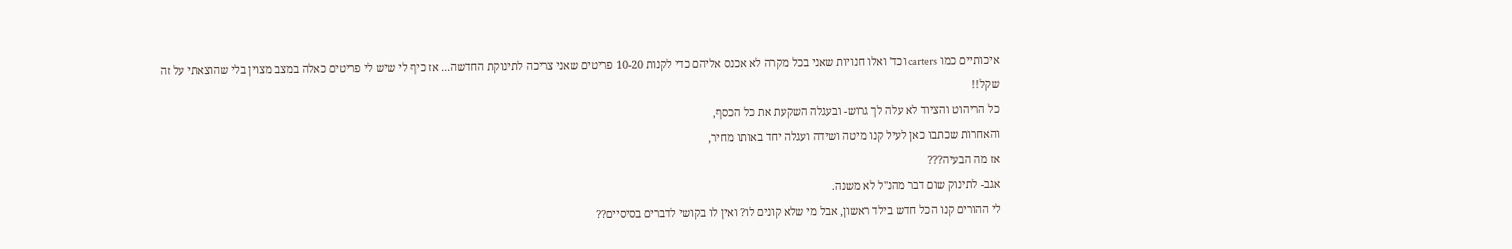איכותיים כמו carters וכד' ואלו חנויות שאני בכל מקרה לא אכנס אליהם כדי לקנות 10-20 פריטים שאני צריכה לתינוקת החדשה... אז כיף לי שיש לי פריטים כאלה במצב מצוין בלי שהוצאתי על זה שקל!!
כל הריהוט והציוד לא עלה לך גרוש- ובעגלה השקעת את כל הכסף,
והאחרות שכתבו כאן לעיל קנו מיטה ושידה ועגלה יחד באותו מחיר,
אז מה הבעיה???
אגב- לתינוק שום דבר מהנ"ל לא משנה.
לי ההורים קנו הכל חדש בילד ראשון, אבל מי שלא קונים לו? ואין לו בקושי לדברים בסיסיים??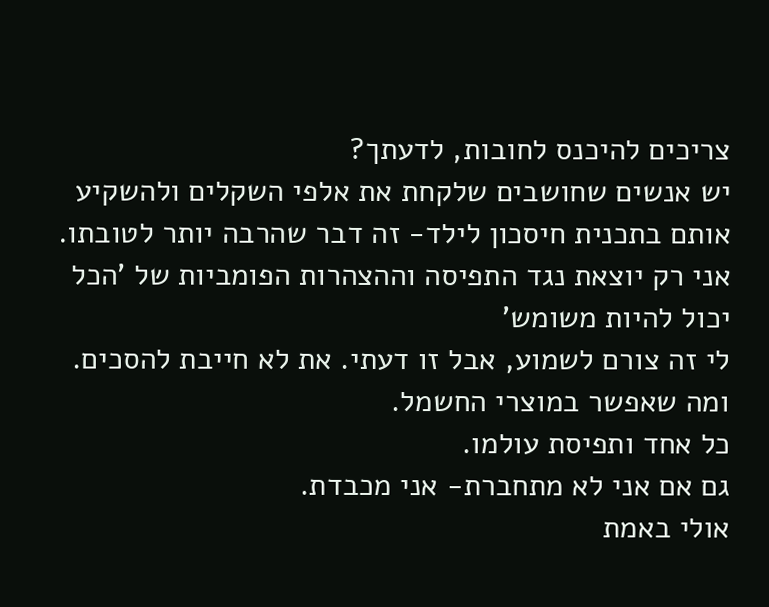צריכים להיכנס לחובות, לדעתך?
יש אנשים שחושבים שלקחת את אלפי השקלים ולהשקיע אותם בתכנית חיסכון לילד- זה דבר שהרבה יותר לטובתו.
אני רק יוצאת נגד התפיסה וההצהרות הפומביות של 'הכל יכול להיות משומש'
לי זה צורם לשמוע, אבל זו דעתי. את לא חייבת להסכים.
ומה שאפשר במוצרי החשמל.
כל אחד ותפיסת עולמו.
גם אם אני לא מתחברת- אני מכבדת.
אולי באמת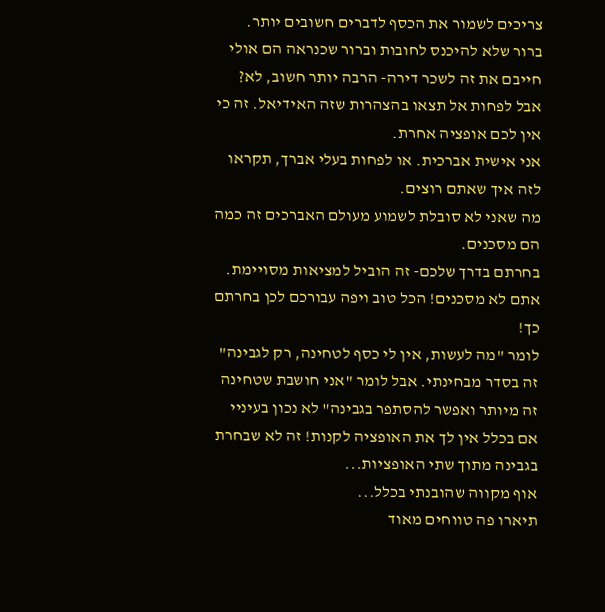צריכים לשמור את הכסף לדברים חשובים יותר.
ברור שלא להיכנס לחובות וברור שכנראה הם אולי חייבם את זה לשכר דירה- הרבה יותר חשוב, לא?
אבל לפחות אל תצאו בהצהרות שזה האידיאל. זה כי אין לכם אופציה אחרת.
אני אישית אברכית. או לפחות בעלי אברך, תקראו לזה איך שאתם רוצים.
מה שאני לא סובלת לשמוע מעולם האברכים זה כמה הם מסכנים.
בחרתם בדרך שלכם- זה הוביל למציאות מסויימת. אתם לא מסכנים! הכל טוב ויפה עבורכם לכן בחרתם כך!
לומר "מה לעשות, אין לי כסף לטחינה, רק לגבינה" זה בסדר מבחינתי. אבל לומר "אני חושבת שטחינה זה מיותר ואפשר להסתפר בגבינה" לא נכון בעיניי אם בכלל אין לך את האופציה לקנות! זה לא שבחרת בגבינה מתוך שתי האופציות...
אוף מקווה שהובנתי בכלל...
תיארו פה טווחים מאוד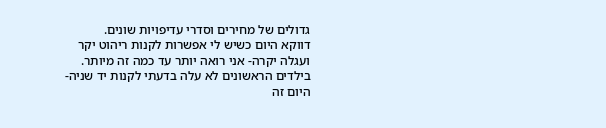גדולים של מחירים וסדרי עדיפויות שונים.
דווקא היום כשיש לי אפשרות לקנות ריהוט יקר ועגלה יקרה- אני רואה יותר עד כמה זה מיותר.
בילדים הראשונים לא עלה בדעתי לקנות יד שניה- היום זה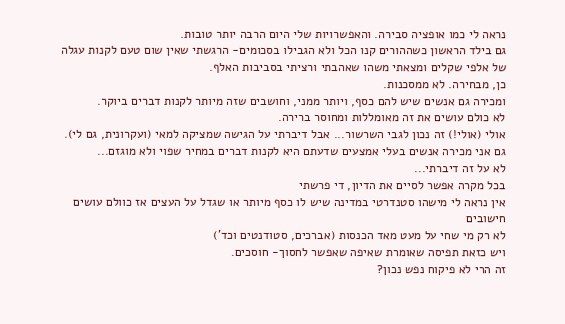נראה לי כמו אופציה סבירה. והאפשרויות שלי היום הרבה יותר טובות.
גם בילד הראשון כשההורים קנו הכל ולא הגבילו בסכומים- הרגשתי שאין שום טעם לקנות עגלה של אלפי שקלים ומצאתי משהו שאהבתי ורציתי בסביבות האלף.
כן, מבחירה. לא ממסכנות.
ומכירה גם אנשים שיש להם כסף, ויותר ממני, וחושבים שזה מיותר לקנות דברים ביוקר.
לא כולם עושים את זה מאומללות ומחוסר ברירה.
אולי (אולי!) זה נכון לגבי השרשור... אבל דיברתי על הגישה שמציקה למאי (ועקרונית, גם לי).
גם אני מכירה אנשים בעלי אמצעים שדעתם היא לקנות דברים במחיר שפוי ולא מוגזם...
לא על זה דיברתי...
בכל מקרה אפשר לסיים את הדיון, די פרשתי
אין נראה לי מישהו סטנדרטי במדינה שיש לו כסף מיותר או שגדל על העצים אז כוולם עושים חישובים
לא רק מי שחי על מעט מאד הכנסות (אברכים, סטודנטים וכד')
ויש כזאת תפיסה שאומרת שאיפה שאפשר לחסוך- חוסכים.
זה הרי לא פיקוח נפש נכון?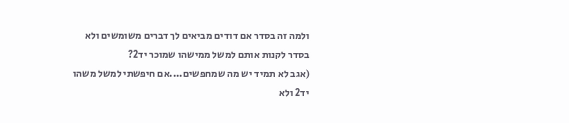ולמה זה בסדר אם דודים מביאים לך דברים משומשים ולא בסדר לקנות אותם למשל ממישהו שמוכר יד2?
(אגב לא תמיד יש מה שמחפשים....אם חיפשתי למשל משהו יד2 ולא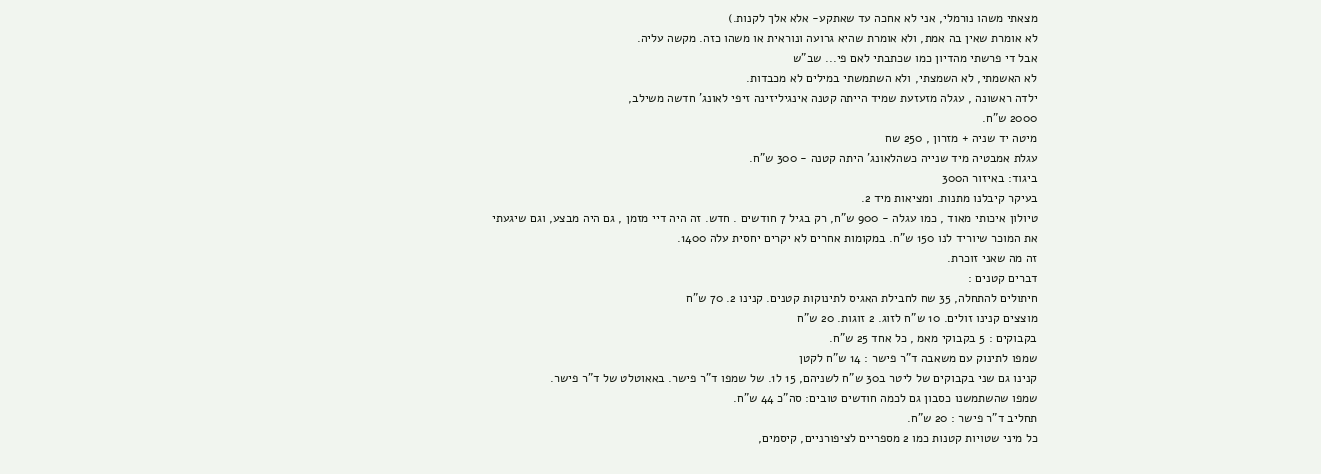מצאתי משהו נורמלי, אני לא אחכה עד שאתקע- אלא אלך לקנות.)
לא אומרת שאין בה אמת, ולא אומרת שהיא גרועה ונוראית או משהו כזה. מקשה עליה.
אבל די פרשתי מהדיון כמו שכתבתי לאם פי... שב"ש
לא האשמתי, לא השמצתי, ולא השתמשתי במילים לא מכבדות.
ילדה ראשונה , עגלה מזעזעת שמיד הייתה קטנה אינגיליזינה זיפי לאונג' חדשה משילב,
2000 ש"ח.
מיטה יד שניה + מזרון , 250 שח
עגלת אמבטיה מיד שנייה כשהלאונג' היתה קטנה - 300 ש"ח.
ביגוד: באיזור ה300
בעיקר קיבלנו מתנות. ומציאות מיד 2.
טיולון איכותי מאוד , כמו עגלה - 900 ש"ח, רק בגיל 7 חודשים . חדש. זה היה דיי מזמן , גם היה מבצע, וגם שיגעתי את המוכר שיוריד לנו 150 ש"ח. במקומות אחרים לא יקרים יחסית עלה 1400.
זה מה שאני זוכרת.
דברים קטנים :
חיתולים להתחלה, 35 שח לחבילת האגיס לתינוקות קטנים. קנינו 2. 70 ש"ח
מוצצים קנינו זולים. 10 ש"ח לזוג. 2 זוגות. 20 ש"ח
בקבוקים : 5 בקבוקי מאמ , כל אחד 25 ש"ח.
שמפו לתינוק עם משאבה ד"ר פישר : 14 ש"ח לקטן
קנינו גם שני בקבוקים של ליטר ב30 ש"ח לשניהם, 15 ל1. של שמפו ד"ר פישר. באאוטלט של ד"ר פישר.
שמפו שהשתמשנו כסבון גם לכמה חודשים טובים: סה"כ 44 ש"ח.
תחליב ד"ר פישר : 20 ש"ח.
כל מיני שטויות קטנות כמו 2 מספריים לציפורניים, קיסמים,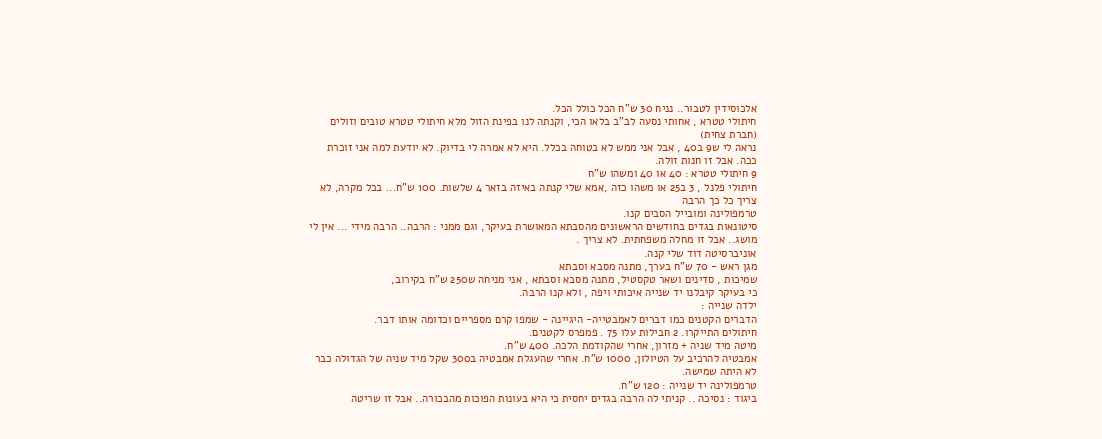אלכוסידין לטבור.. נניח 30 ש"ח הכל כולל הכל.
חיתולי טטרא , אחותי נסעה לב"ב בלאו הכי, וקנתה לנו בפינת הזול מלא חיתולי טטרא טובים וזולים (חברת צחית)
נראה לי ש9 ב40 , אבל אני ממש לא בטוחה בכלל. היא לא אמרה לי בדיוק. לא יודעת למה אני זוכרת ככה. אבל זו חנות זולה.
9 חיתולי טטרא : 40 או 40 ומשהו ש"ח
חיתולי פלנל , 3 ב25 או משהו כזה ,אמא שלי קנתה באיזה בזאר 4 שלשות. 100 ש"ח... בכל מקרה, לא צריך כל כך הרבה
טרמפולינה ומובייל הסבים קנו.
סיטונאות בגדים בחודשים הראשונים מהסבתא המאושרת בעיקר, וגם ממני : הרבה.. הרבה מידי ... אין לי מושג.. אבל זו מחלה משפחתית. לא צריך .
אוניברסיטה דוד שלי קנה.
מגן ראש - 70 ש"ח בערך, מתנה מסבא וסבתא
שמיכות , סדינים ושאר טקסטיל, מתנה מסבא וסבתא , אני מניחה ש250 ש"ח בקירוב,
כי בעיקר קיבלנו יד שנייה איכותי ויפה , ולא קנו הרבה.
ילדה שנייה :
הדברים הקטנים כמו דברים לאמבטייה- היגיינה - שמפו קרם מספריים וכדומה אותו דבר.
חיתולים התייקרו. 2 חבילות עלו 75 . פמפרס לקטנים.
מיטה מיד שניה + מזרון, אחרי שהקודמת הלכה. 400 ש"ח.
אמבטיה להרכיב על הטיולון, 1000 ש"ח. אחרי שהעגלת אמבטיה ב300 שקל מיד שניה של הגדולה כבר לא היתה שמישה.
טרמפולינה יד שנייה : 120 ש"ח.
ביגוד : נסיכה .. קניתי לה הרבה בגדים יחסית כי היא בעונות הפוכות מהבכורה.. אבל זו שריטה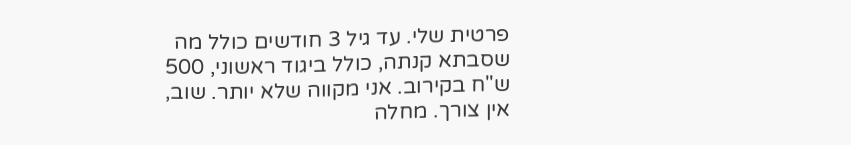פרטית שלי. עד גיל 3 חודשים כולל מה שסבתא קנתה, כולל ביגוד ראשוני, 500 ש"ח בקירוב. אני מקווה שלא יותר. שוב, אין צורך. מחלה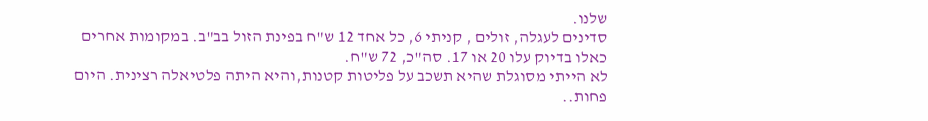שלנו.
סדינים לעגלה, זולים , קניתי 6, כל אחד 12 ש"ח בפינת הזול בב"ב. במקומות אחרים כאלו בדיוק עלו 20 או 17. סה"כ, 72 ש"ח.
לא הייתי מסוגלת שהיא תשכב על פליטות קטנות,והיא היתה פלטיאלה רצינית. היום פחות..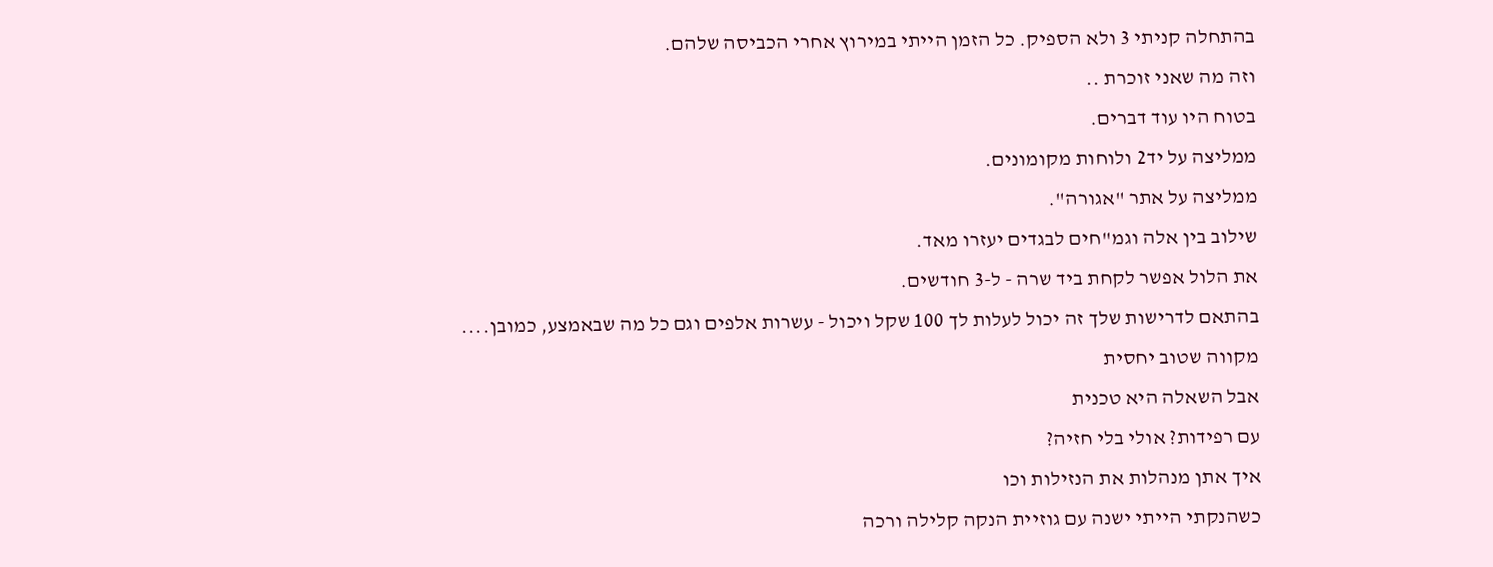בהתחלה קניתי 3 ולא הספיק. כל הזמן הייתי במירוץ אחרי הכביסה שלהם.
וזה מה שאני זוכרת ..
בטוח היו עוד דברים.
ממליצה על יד2 ולוחות מקומונים.
ממליצה על אתר "אגורה".
שילוב בין אלה וגמ"חים לבגדים יעזרו מאד.
את הלול אפשר לקחת ביד שרה - ל-3 חודשים.
בהתאם לדרישות שלך זה יכול לעלות לך 100 שקל ויכול - עשרות אלפים וגם כל מה שבאמצע, כמובן....
מקווה שטוב יחסית
אבל השאלה היא טכנית
עם רפידות? אולי בלי חזיה?
איך אתן מנהלות את הנזילות וכו
כשהנקתי הייתי ישנה עם גוזיית הנקה קלילה ורכה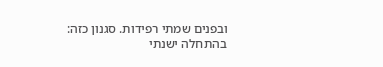ובפנים שמתי רפידות. סגנון כזה:
בהתחלה ישנתי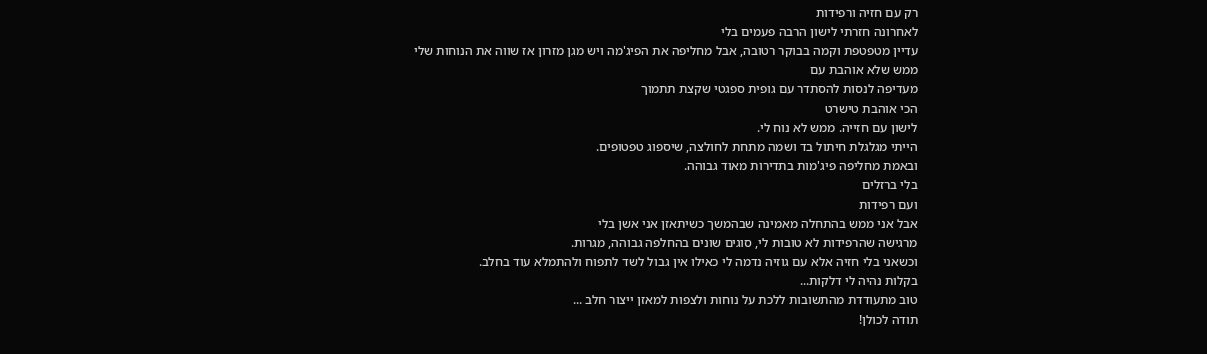רק עם חזיה ורפידות
לאחרונה חזרתי לישון הרבה פעמים בלי
עדיין מטפטפת וקמה בבוקר רטובה, אבל מחליפה את הפיג'מה ויש מגן מזרון אז שווה את הנוחות שלי
ממש שלא אוהבת עם
מעדיפה לנסות להסתדר עם גופית ספגטי שקצת תתמוך
הכי אוהבת טישרט
לישון עם חזייה. ממש לא נוח לי.
הייתי מגלגלת חיתול בד ושמה מתחת לחולצה, שיספוג טפטופים.
ובאמת מחליפה פיג'מות בתדירות מאוד גבוהה.
בלי ברזלים
ועם רפידות
אבל אני ממש בהתחלה מאמינה שבהמשך כשיתאזן אני אשן בלי
מרגישה שהרפידות לא טובות לי, סוגים שונים בהחלפה גבוהה, מגרות.
וכשאני בלי חזיה אלא עם גוזיה נדמה לי כאילו אין גבול לשד לתפוח ולהתמלא עוד בחלב.
בקלות נהיה לי דלקות...
טוב מתעודדת מהתשובות ללכת על נוחות ולצפות למאזן ייצור חלב ...
תודה לכולן!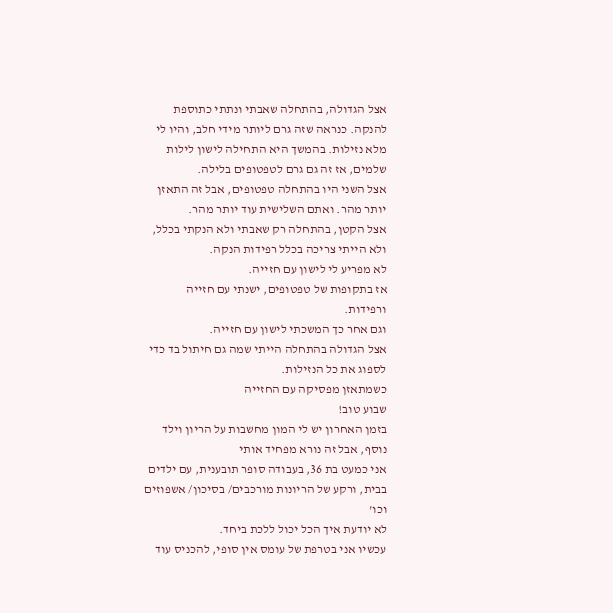אצל הגדולה, בהתחלה שאבתי ונתתי כתוספת להנקה. כנראה שזה גרם ליותר מידי חלב, והיו לי מלא נזילות. בהמשך היא התחילה לישון לילות שלמים, אז זה גם גרם לטפטופים בלילה.
אצל השני היו בהתחלה טפטופים, אבל זה התאזן יותר מהר. ואתם השלישית עוד יותר מהר.
אצל הקטן, בהתחלה רק שאבתי ולא הנקתי בכלל, ולא הייתי צריכה בכלל רפידות הנקה.
לא מפריע לי לישון עם חזייה.
אז בתקופות של טפטופים, ישנתי עם חזייה ורפידות.
וגם אחר כך המשכתי לישון עם חזייה.
אצל הגדולה בהתחלה הייתי שמה גם חיתול בד כדי לספוג את כל הנזילות.
כשמתאזן מפסיקה עם החזייה
שבוע טוב!
בזמן האחרון יש לי המון מחשבות על הריון וילד נוסף, אבל זה נורא מפחיד אותי
אני כמעט בת 36, בעבודה סופר תובענית, עם ילדים בבית, ורקע של הריונות מורכבים/ בסיכון/ אשפוזים וכו'
לא יודעת איך הכל יכול ללכת ביחד.
עכשיו אני בטרפת של עומס אין סופי, להכניס עוד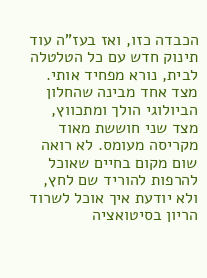הכבדה כזו, ואז בעז"ה עוד תינוק חדש עם כל הטלטלה לבית, נורא מפחיד אותי.
מצד אחד מבינה שהחלון הביולוגי הולך ומתכווץ, מצד שני חוששת מאוד מקריסה מעומס. לא רואה שום מקום בחיים שאוכל להרפות להוריד שם לחץ, ולא יודעת איך אוכל לשרוד הריון בסיטואציה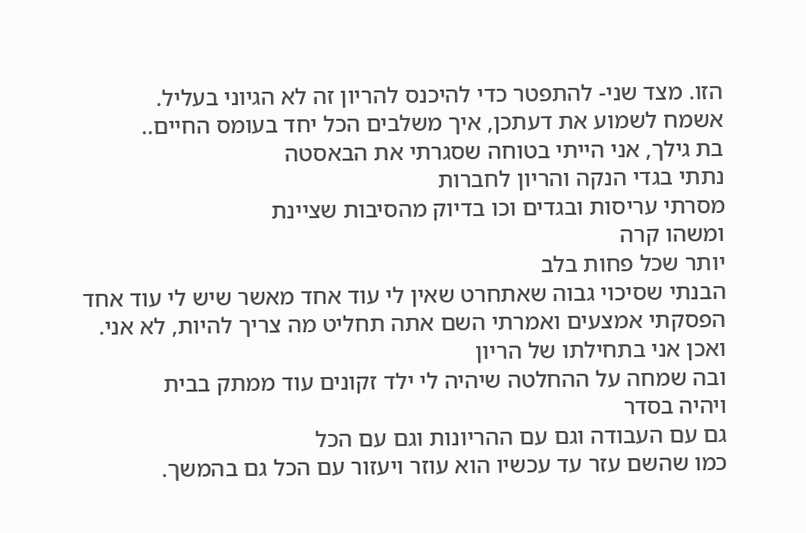הזו. מצד שני- להתפטר כדי להיכנס להריון זה לא הגיוני בעליל.
אשמח לשמוע את דעתכן, איך משלבים הכל יחד בעומס החיים..
בת גילך, אני הייתי בטוחה שסגרתי את הבאסטה
נתתי בגדי הנקה והריון לחברות
מסרתי עריסות ובגדים וכו בדיוק מהסיבות שציינת
ומשהו קרה
יותר שכל פחות בלב
הבנתי שסיכוי גבוה שאתחרט שאין לי עוד אחד מאשר שיש לי עוד אחד
הפסקתי אמצעים ואמרתי השם אתה תחליט מה צריך להיות, לא אני.
ואכן אני בתחילתו של הריון
ובה שמחה על ההחלטה שיהיה לי ילד זקונים עוד ממתק בבית
ויהיה בסדר
גם עם העבודה וגם עם ההריונות וגם עם הכל
כמו שהשם עזר עד עכשיו הוא עוזר ויעזור עם הכל גם בהמשך.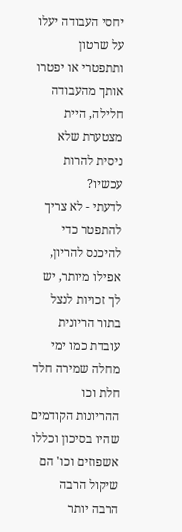יחסי העבודה יעלו על שרטון ותתפטרי או יפטרו אותך מהעבודה חלילה, היית מצטערת שלא ניסית להרות עכשיו?
לדעתי - לא צריך להתפטר כדי להיכנס להריון, אפילו מיותר, יש לך זכויות לנצל בתור הריונית עובדת כמו ימי מחלה שמירה חלד חלת וכו
ההריונות הקודמים שהיו בסיכון וכללו אשפוזים וכו' הם שיקול הרבה הרבה יותר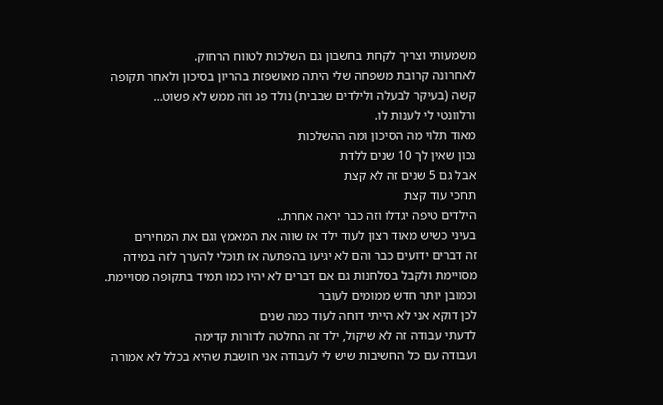משמעותי וצריך לקחת בחשבון גם השלכות לטווח הרחוק.
לאחרונה קרובת משפחה שלי היתה מאושפזת בהריון בסיכון ולאחר תקופה קשה (בעיקר לבעלה ולילדים שבבית) נולד פג וזה ממש לא פשוט…
ורלוונטי לי לענות לו.
מאוד תלוי מה הסיכון ומה ההשלכות
נכון שאין לך 10 שנים ללדת
אבל גם 5 שנים זה לא קצת
תחכי עוד קצת
הילדים טיפה יגדלו וזה כבר יראה אחרת..
בעיני כשיש מאוד רצון לעוד ילד אז שווה את המאמץ וגם את המחירים
זה דברים ידועים כבר והם לא יגיעו בהפתעה אז תוכלי להערך לזה במידה מסויימת ולקבל בסלחנות גם אם דברים לא יהיו כמו תמיד בתקופה מסויימת.
וכמובן יותר חדש ממומים לעובר
לכן דוקא אני לא הייתי דוחה לעוד כמה שנים
לדעתי עבודה זה לא שיקול, ילד זה החלטה לדורות קדימה
ועבודה עם כל החשיבות שיש לי לעבודה אני חושבת שהיא בכלל לא אמורה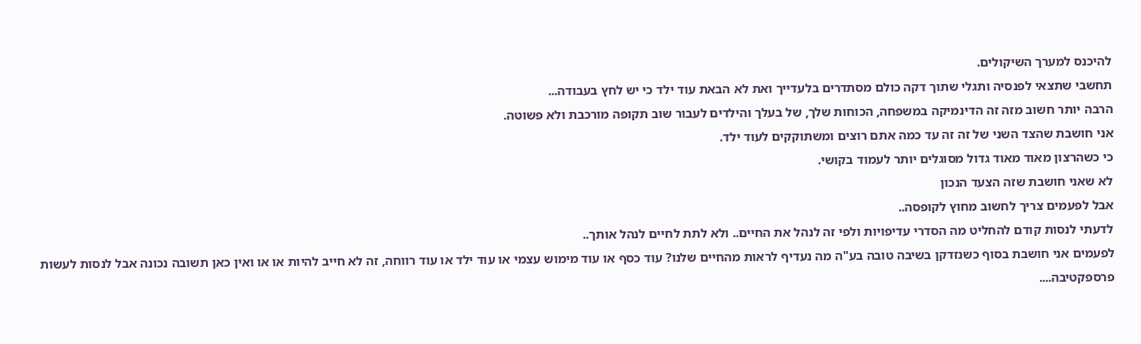להיכנס למערך השיקולים.
תחשבי שתצאי לפנסיה ותגלי שתוך דקה כולם מסתדרים בלעדייך ואת לא הבאת עוד ילד כי יש לחץ בעבודה...
הרבה יותר חשוב מזה זה הדינמיקה במשפחה, הכוחות שלך, של בעלך והילדים לעבור שוב תקופה מורכבת ולא פשוטה.
אני חושבת שהצד השני של זה זה עד כמה אתם רוצים ומשתוקקים לעוד ילד.
כי כשהרצון מאוד מאוד גדול מסוגלים יותר לעמוד בקושי.
לא שאני חושבת שזה הצעד הנכון
אבל לפעמים צריך לחשוב מחוץ לקופסה..
לדעתי לנסות קודם להחליט מה הסדרי עדיפויות ולפי זה לנהל את החיים.. ולא לתת לחיים לנהל אותך..
לפעמים אני חושבת בסוף כשנזדקן בשיבה טובה בע"ה מה נעדיף לראות מהחיים שלנו? עוד כסף או עוד מימוש עצמי או עוד ילד או עוד רווחה, זה לא חייב להיות או או ואין כאן תשובה נכונה אבל לנסות לעשות פרספקטיבה....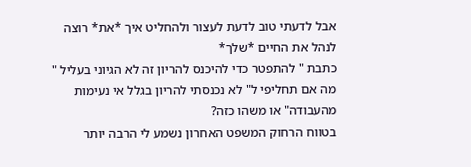אבל לדעתי טוב לדעת לעצור ולהחליט איך *את* רוצה לנהל את החיים *שלך*
כתבת " להתפטר כדי להיכנס להריון זה לא הגיוני בעליל "
מה אם תחליפי ל" לא נכנסתי להריון בגלל אי נעימות מהעבודה" או משהו כזה?
בטווח הרחוק המשפט האחרון נשמע לי הרבה יותר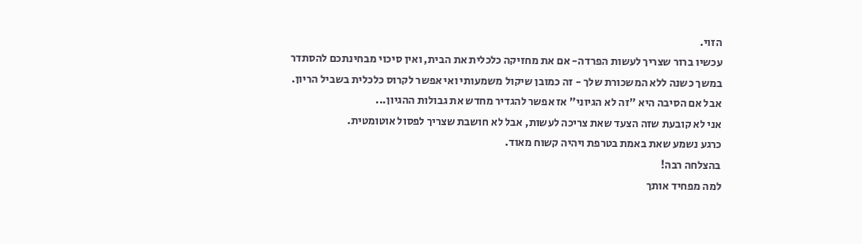הזוי.
עכשיו ברור שצריך לעשות הפרדה- אם את מחזיקה כלכלית את הבית, ואין סיכוי מבחינתכם להסתדר במשך כשנה ללא המשכורת שלך - זה כמובן שיקול משמעותי ואי אפשר לקרוס כלכלית בשביל הריון.
אבל אם הסיבה היא "זה לא הגיוני" אז אפשר להגדיר מחדש את גבולות ההגיון...
אני לא קובעת שזה הצעד שאת צריכה לעשות, אבל לא חושבת שצריך לפסול אוטומטית.
כרגע נשמע שאת באמת בטרפת ויהיה קשוח מאוד.
בהצלחה רבה!
למה מפחיד אותך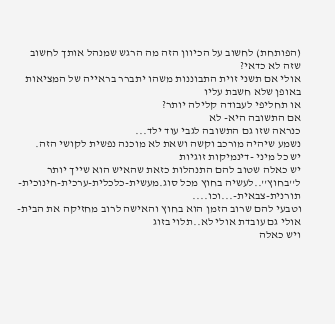(הפותחת) לחשוב על הכיוון הזה מה הרגש שמנהל אותך לחשוב שזה לא כדאי?
אולי אם תשני זוית התבוננות משהו יתברר בראייה של המציאות באופן שלא חשבת עליו
או תחליפי לעבודה קלילה יותר?
אם התשובה היא- לא
כנראה שזו גם התשובה לגבי עוד ילד...
נשמע שיהיה מורכב וקשה ושאת לא מוכנה נפשית לקושי הזה.
יש כל מיני -דינמיקות זוגיות
יש כאלה שטוב להם התנהלות כזאת שהאיש הוא שייך יותר ל''בחוץ''..לעשיה בחוץ מכל סוג.מעשית-כלכלית-ערכית-חינוכית-תורנית-צבאית-...וכו....
וטבעי להם שרוב הזמן הוא בחוץ והאישה לרוב מחזיקה את הבית-אולי גם עובדת אולי לא..תלוי בזוג
ויש כאלה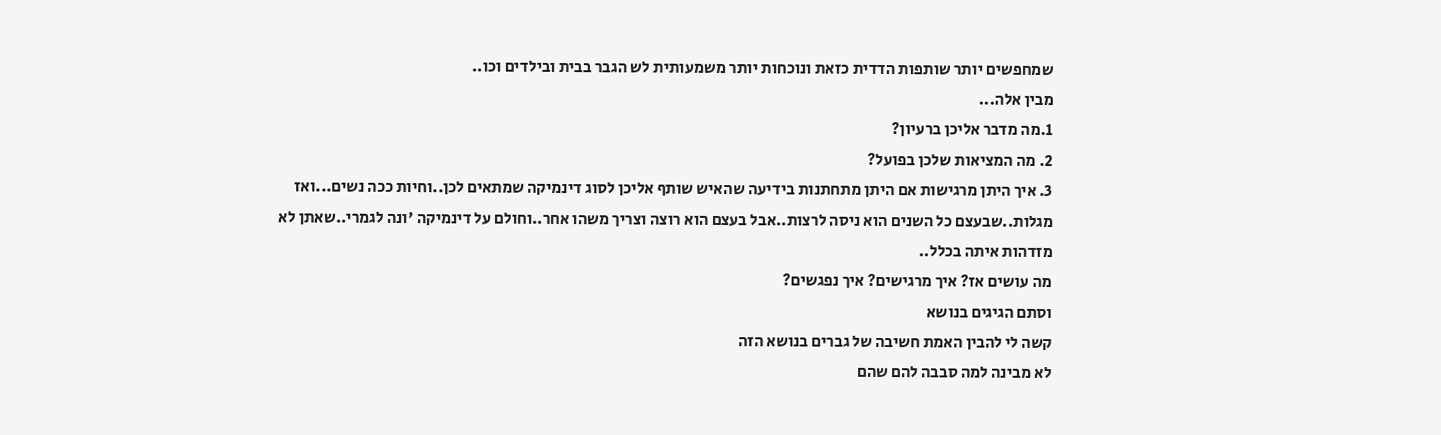שמחפשים יותר שותפות הדדית כזאת ונוכחות יותר משמעותית לש הגבר בבית ובילדים וכו..
מבין אלה...
1.מה מדבר אליכן ברעיון?
2. מה המציאות שלכן בפועל?
3. איך היתן מרגישות אם היתן מתחתנות בידיעה שהאיש שותף אליכן לסוג דינמיקה שמתאים לכן..וחיות ככה נשים...ואז מגלות..שבעצם כל השנים הוא ניסה לרצות..אבל בעצם הוא רוצה וצריך משהו אחר..וחולם על דינמיקה 'ונה לגמרי..שאתן לא מזדהות איתה בכלל..
מה עושים אז? איך מרגישים? איך נפגשים?
וסתם הגיגים בנושא
קשה לי להבין האמת חשיבה של גברים בנושא הזה
לא מבינה למה סבבה להם שהם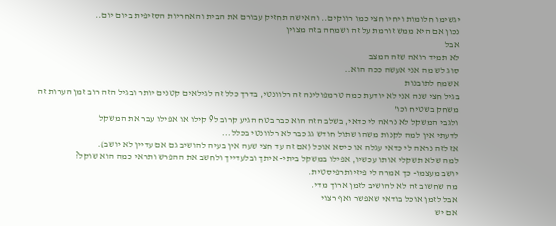יגשימו חלומות ויחיו חצי כמו רווקים.. והאישה תחזיק עבורם את הבית והאחריות הסזיפית ביום יום..
נכון אם היא ממש זורמת על זה ושמחה בזה מצוין
אבל
לא תמיד רואה שזה המצב
סוג לש מה אני אעשה ככה הוא..
אשמח לתובנות
בגיל חצי שנה אני לא יודעת כמה טרמפולינה זה רלוונטי, בדרך כלל זה לגילאים קטנים יותר ובגיל הזה רוב זמן הערות זה משחק בשטיח וכו'
ולגבי המשקל לא נראה לי כדאי, בשלב הזה הוא כבר בטח הגיע קרוב ל9 קילו או אפילו עבר את המשקל
לדעתי אין למה לקנות משהו שתול חודש גג כבר לא רלוונטי בכלל...
אז לזה נראה לי כדאי עגלה או כיסא אוכל (אם זה עד חצי שעה אין בעיה להושיב גם אם עדיין לא יושב).
למה שלא תשקלי אותו עכשיו, אפילו במשקל ביתי- איתך ובלעדייך ולחשב את ההפרש ותראי כמה הוא שוקל?
יושב מעצמו- כך אמרה לי פיזיותרפיסטית.
מה שחשוב זה לא להושיב לזמן ארוך מדי.
אבל לזמן אוכל בודאי שאפשר ואף רצוי
אם יש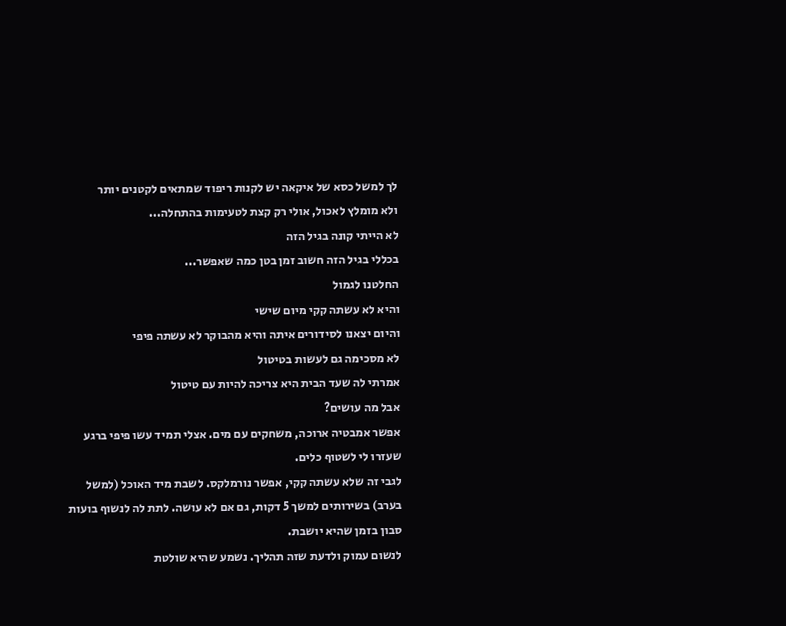לך למשל כסא של איקאה יש לקנות ריפוד שמתאים לקטנים יותר
ולא מומלץ לאכול, אולי רק קצת לטעימות בהתחלה...
לא הייתי קונה בגיל הזה
בכללי בגיל הזה חשוב זמן בטן כמה שאפשר...
החלטנו לגמול
והיא לא עשתה קקי מיום שישי
והיום יצאנו לסידורים איתה והיא מהבוקר לא עשתה פיפי
לא מסכימה גם לעשות בטיטול
אמרתי לה שעד הבית היא צריכה להיות עם טיטול
אבל מה עושים?
אפשר אמבטיה ארוכה, משחקים עם מים. אצלי תמיד עשו פיפי ברגע שעזרו לי לשטוף כלים.
לגבי זה שלא עשתה קקי, אפשר נורמלקס. לשבת מיד האוכל (למשל בערב) בשירותים למשך 5 דקות, גם אם לא עושה. לתת לה לנשוף בועות סבון בזמן שהיא יושבת.
לנשום עמוק ולדעת שזה תהליך. נשמע שהיא שולטת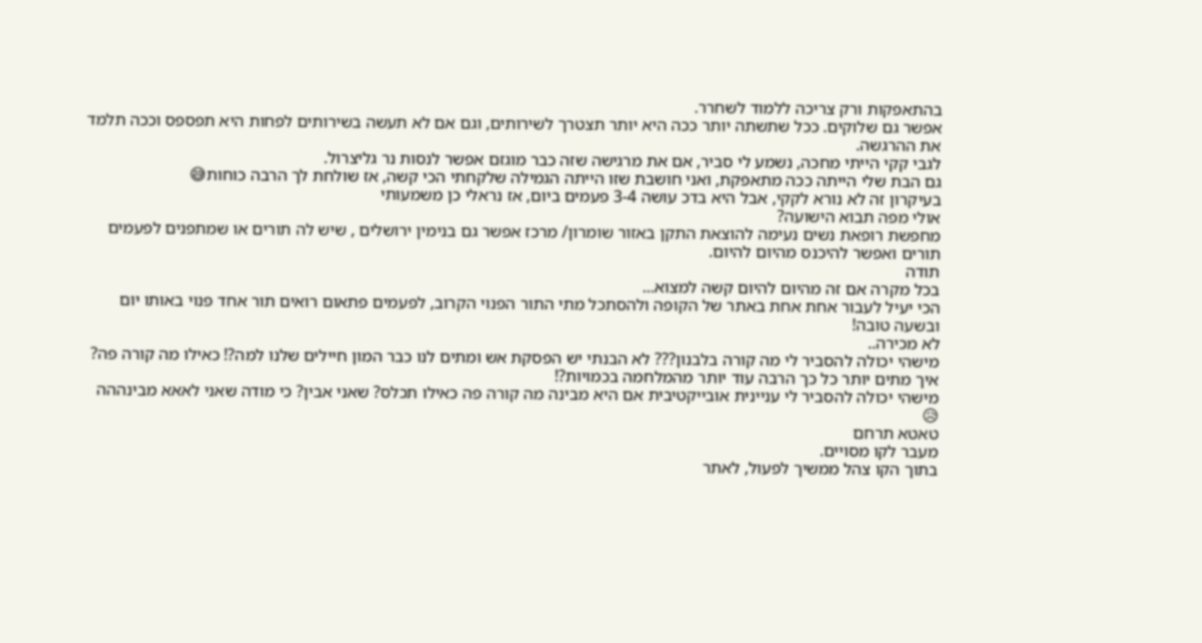בהתאפקות ורק צריכה ללמוד לשחרר.
אפשר גם שלוקים. ככל שתשתה יותר ככה היא יותר תצטרך לשירותים, וגם אם לא תעשה בשירותים לפחות היא תפספס וככה תלמד את ההרגשה.
לגבי קקי הייתי מחכה, נשמע לי סביר, אם את מרגישה שזה כבר מוגזם אפשר לנסות נר גליצרול.
גם הבת שלי הייתה ככה מתאפקת, ואני חושבת שזו הייתה הגמילה שלקחתי הכי קשה, אז שולחת לך הרבה כוחות😅
בעיקרון זה לא נורא לקקי, אבל היא בדכ עושה 3-4 פעמים ביום, אז נראלי כן משמעותי
אולי מפה תבוא הישועה?
מחפשת רופאת נשים נעימה להוצאת התקן באזור שומרון/ מרכז אפשר גם בנימין ירושלים , שיש לה תורים או שמתפנים לפעמים תורים ואפשר להיכנס מהיום להיום.
תודה
בכל מקרה אם זה מהיום להיום קשה למצוא...
הכי יעיל לעבור אחת אחת באתר של הקופה ולהסתכל מתי התור הפנוי הקרוב, לפעמים פתאום רואים תור אחד פנוי באותו יום
ובשעה טובה!
לא מכירה..
מישהי יכולה להסביר לי מה קורה בלבנון??? לא הבנתי יש הפסקת אש ומתים לנו כבר המון חיילים שלנו למה?! כאילו מה קורה פה?
איך מתים יותר כל כך הרבה עוד יותר מהמלחמה בכמויות?!
מישהי יכולה להסביר לי עניינית אובייקטיבית אם היא מבינה מה קורה פה כאילו תכלס? שאני אבין? כי מודה שאני לאאא מבינההה 😥
טאטא תרחם
מעבר לקו מסויים.
בתוך הקו צהל ממשיך לפעול, לאתר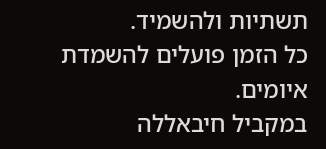תשתיות ולהשמיד.
כל הזמן פועלים להשמדת איומים.
במקביל חיבאללה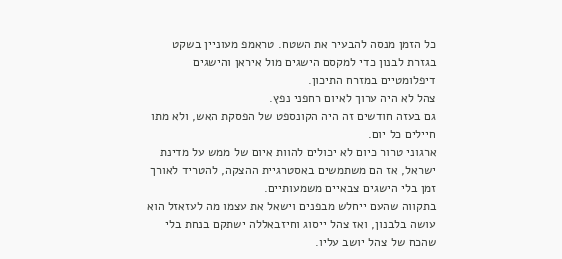כל הזמן מנסה להבעיר את השטח. טראמפ מעוניין בשקט בגזרת לבנון כדי למקסם הישגים מול איראן והישגים דיפלומטיים במזרח התיכון.
צהל לא היה ערוך לאיום רחפני נפץ.
גם בעזה חודשים זה היה הקונספט של הפסקת האש, ולא מתו חיילים כל יום.
ארגוני טרור כיום לא יכולים להוות איום של ממש על מדינת ישראל, אז הם משתמשים באסטרגיית ההצקה, להטריד לאורך זמן בלי הישגים צבאיים משמעותיים.
בתקווה שהעם ייחלש מבפנים וישאל את עצמו מה לעזאזל הוא עושה בלבנון, ואז צהל ייסוג וחיזבאללה ישתקם בנחת בלי שהכח של צהל יושב עליו.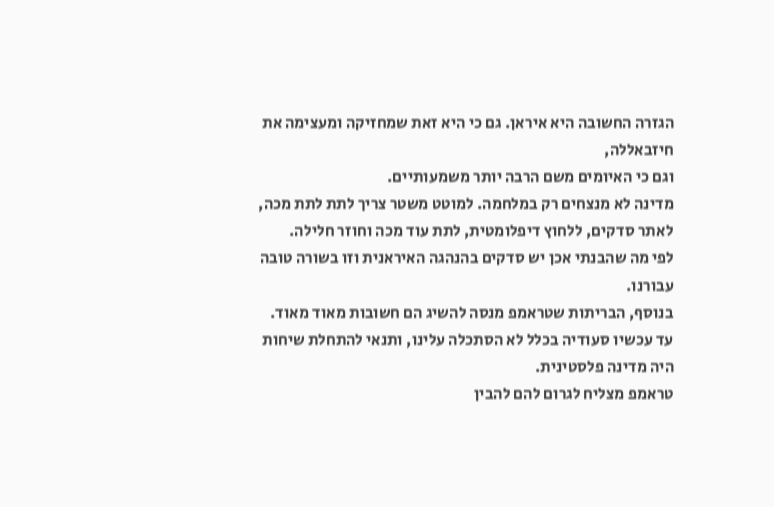הגזרה החשובה היא איראן. גם כי היא זאת שמחזיקה ומעצימה את חיזבאללה,
וגם כי האיומים משם הרבה יותר משמעותיים.
מדינה לא מנצחים רק במלחמה. למוטט משטר צריך לתת לתת מכה, לאתר סדקים, ללחוץ דיפלומטית, לתת עוד מכה וחוזר חלילה.
לפי מה שהבנתי אכן יש סדקים בהנהגה האיראנית וזו בשורה טובה עבורנו.
בנוסף, הבריתות שטראמפ מנסה להשיג הם חשובות מאוד מאוד.
עד עכשיו סעודיה בכלל לא הסתכלה עלינו, ותנאי להתחלת שיחות היה מדינה פלסטינית.
טראמפ מצליח לגרום להם להבין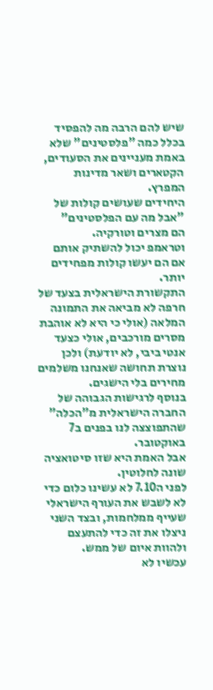שיש להם הרבה מה להפסיד בכלל כמה "פלסטינים" שלא באמת מעניינים את הסעודים, הקטארים ושאר מדינות המפרץ.
היחידים שעושים קולות של "אבל מה עם הפלסטינים"
הם מצרים וטורקיה.
וטראמפ יכול להשתיק אותם אם הם יעשו קולות מפחידים יותר.
התקשורת הישראלית בצעד של חרפה לא מביאה את התמונה המלאה (אולי כי היא לא אוהבת מסרים מורכבים, אולי כצעד אנטי ביבי, לא יודעת) ולכן נוצרת תחושה שאנחנו משלמים מחירים בלי הישגים.
בנוסף לרגישות הגבוהה של החברה הישראלית מ"הכלה" שהתפוצצה לנו בפנים ב7 באוקטובר.
אבל האמת היא שזו סיטואציה שונה לחלוטין.
לפני ה7.10 לא עשינו כלום כדי לא לשבש את העורף הישראלי שעייף ממלחמות, ובצד השני ניצלו את זה כדי להתעצם ולהוות איום של ממש.
עכשיו לא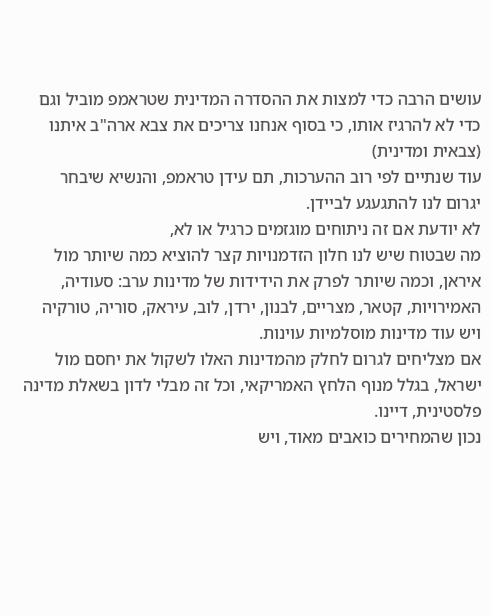עושים הרבה כדי למצות את ההסדרה המדינית שטראמפ מוביל וגם כדי לא להרגיז אותו, כי בסוף אנחנו צריכים את צבא ארה"ב איתנו (צבאית ומדינית)
עוד שנתיים לפי רוב ההערכות, תם עידן טראמפ, והנשיא שיבחר יגרום לנו להתגעגע לביידן.
לא יודעת אם זה ניתוחים מוגזמים כרגיל או לא,
מה שבטוח שיש לנו חלון הזדמנויות קצר להוציא כמה שיותר מול איראן, וכמה שיותר לפרק את הידידות של מדינות ערב: סעודיה, האמירויות, קטאר, מצריים, לבנון, ירדן, לוב, עיראק, סוריה, טורקיה
ויש עוד מדינות מוסלמיות עוינות.
אם מצליחים לגרום לחלק מהמדינות האלו לשקול את יחסם מול ישראל, בגלל מנוף הלחץ האמריקאי, וכל זה מבלי לדון בשאלת מדינה פלסטינית, דיינו.
נכון שהמחירים כואבים מאוד, ויש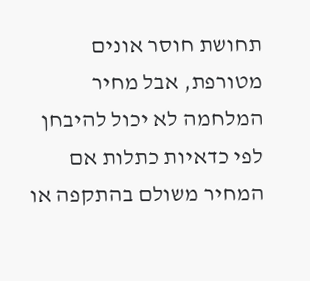תחושת חוסר אונים מטורפת, אבל מחיר המלחמה לא יכול להיבחן לפי כדאיות כתלות אם המחיר משולם בהתקפה או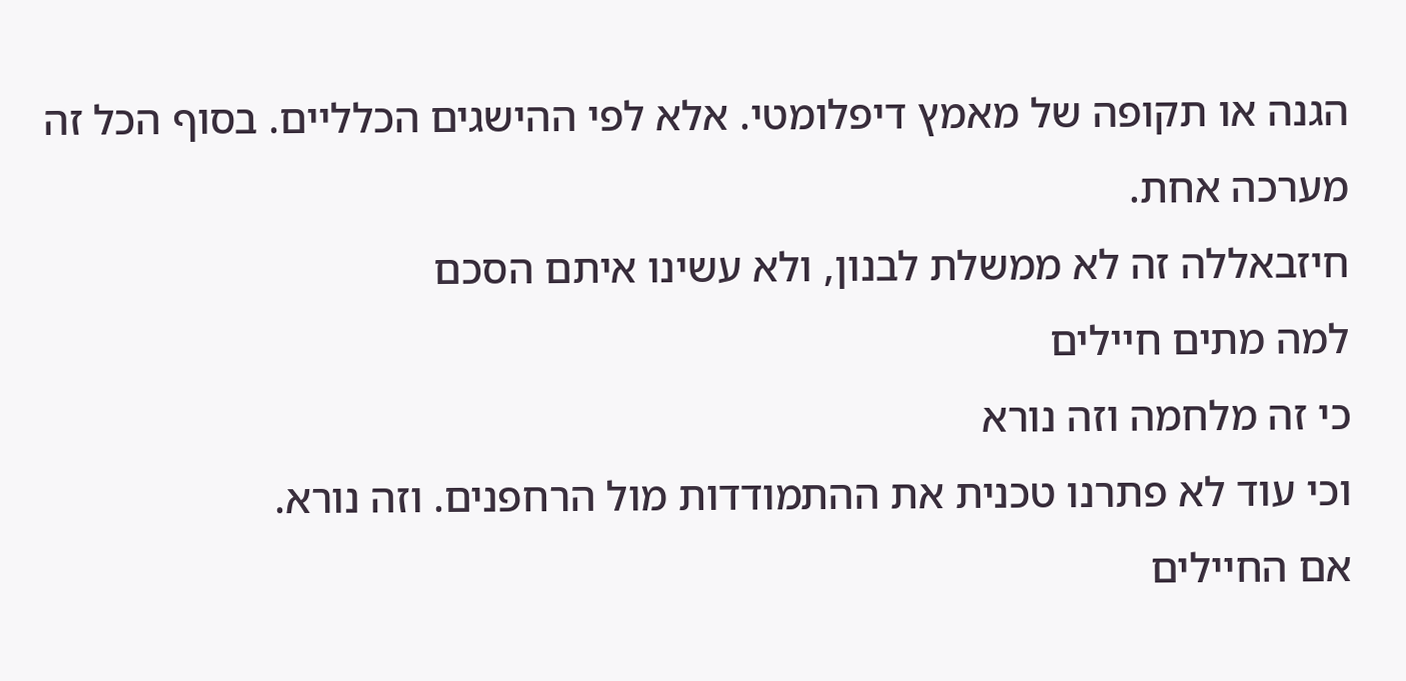הגנה או תקופה של מאמץ דיפלומטי. אלא לפי ההישגים הכלליים. בסוף הכל זה מערכה אחת.
חיזבאללה זה לא ממשלת לבנון, ולא עשינו איתם הסכם
למה מתים חיילים
כי זה מלחמה וזה נורא
וכי עוד לא פתרנו טכנית את ההתמודדות מול הרחפנים. וזה נורא.
אם החיילים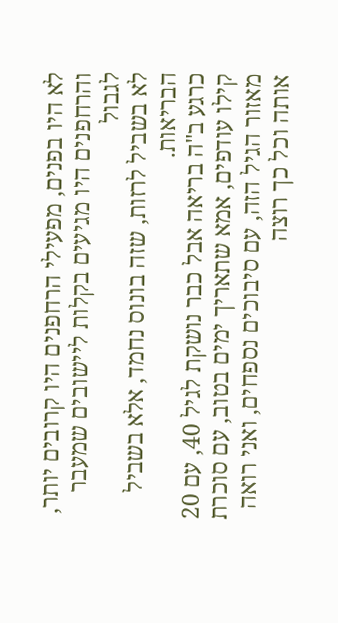לא היו בפנים, מפעילי הרחפנים היו קרובים יותר, והרחפנים היו מגיעים בקלות ליישובים שמעבר לגבול
לא בשביל לרזות, שזה בונוס נחמד, אלא בשביל הבריאות.
כרגע ב"ה בריאה אבל כבר נושקת לגיל 40, עם 20 קילו עודפים, אמא שתאריך ימים בטוב, עם סוכרת מאזור הגיל הזה, עם סיבוכים נספחים, ואני רואה אותה וכל כך רוצה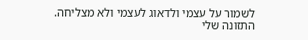לשמור על עצמי ולדאוג לעצמי ולא מצליחה.
התזונה שלי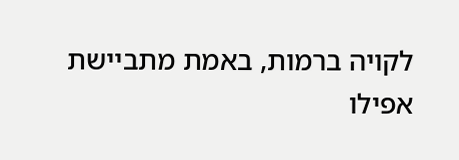לקויה ברמות, באמת מתביישת אפילו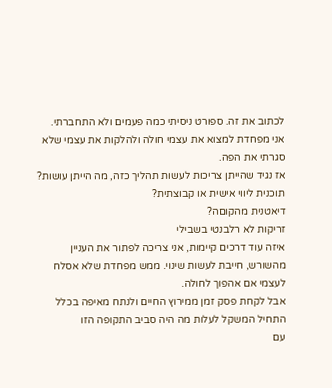לכתוב את זה. ספורט ניסיתי כמה פעמים ולא התחברתי.
אני מפחדת למצוא את עצמי חולה ולהלקות את עצמי שלא סגרתי את הפה.
אז נגיד שהייתן צריכות לעשות תהליך כזה, מה הייתן עושות?
תוכנית ליווי אישית או קבוצתית?
דיאטנית מהקוםה?
זריקות לא רלבנטי בשבילי
איזה עוד דרכים קיימות, אני צריכה לפתור את העניין מהשורש, חייבת לעשות שינוי. ממש מפחדת שלא אסלח לעצמי אם אהפוך לחולה.
אבל לקחת פסק זמן ממירוץ החיים ולנתח מאיפה בכלל התחיל המשקל לעלות מה היה סביב התקופה הזו
עם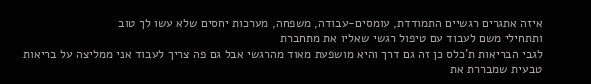איזה אתגרים רגשיים התמודדת, עומסים-עבודה, משפחה, מערכות יחסים שלא עשו לך טוב
ותתחילי משם לעבוד עם טיפול רגשי שאליו את מתחברת
לגבי הבריאות ת'כלס כן זה גם דרך והיא מושפעת מאוד מהרגשי אבל גם פה צריך לעבוד אני ממליצה על בריאות טבעית שמבררת את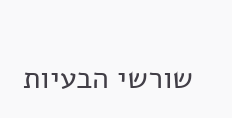שורשי הבעיות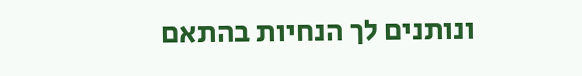ונותנים לך הנחיות בהתאם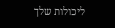ליכולות שלך